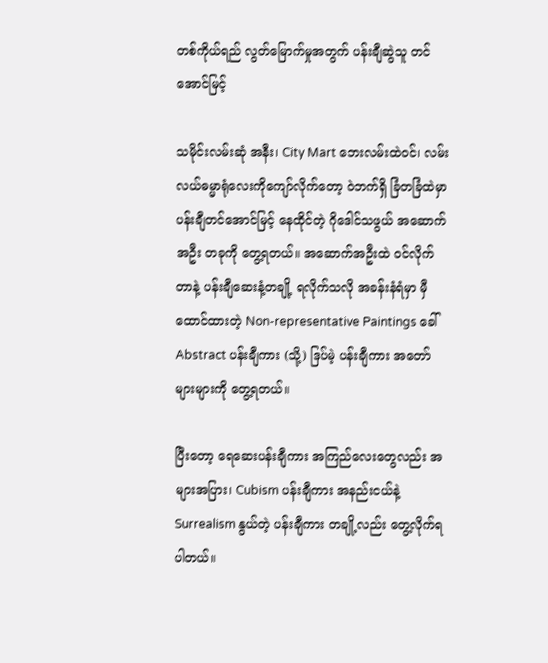တစ်ကိုယ်ရည် လွတ်မြောက်မှုအတွက် ပန်းချီဆွဲသူ တင်အောင်မြင့်

သမိုင်းလမ်းဆုံ အနီး၊ City Mart ဘေးလမ်းထဲဝင်၊ လမ်းလယ်ဓမ္မာရုံလေးကိုကျော်လိုက်တော့ ဝဲဘက်ရှိ ခြံတခြံထဲမှာ ပန်းချီတင်အောင်မြင့် နေထိုင်တဲ့ ဂိုဒေါင်သဖွယ် အဆောက်အဦး တခုကို တွေ့ရတယ်။ အဆောက်အဦးထဲ ဝင်လိုက်တာနဲ့ ပန်းချီဆေးနံ့တချို့ ရလိုက်သလို အခန်းနံရံမှာ မှီထောင်ထားတဲ့ Non-representative Paintings ခေါ် Abstract ပန်းချီကား (သို့) ဒြပ်မဲ့ ပန်းချီကား အတော်များများကို တွေ့ရတယ်။

ပြီးတော့ ရေဆေးပန်းချီကား အကြည်လေးတွေလည်း အများအပြား၊ Cubism ပန်းချီကား အနည်းငယ်နဲ့ Surrealism နွယ်တဲ့ ပန်းချီကား တချို့လည်း တွေ့လိုက်ရပါတယ်။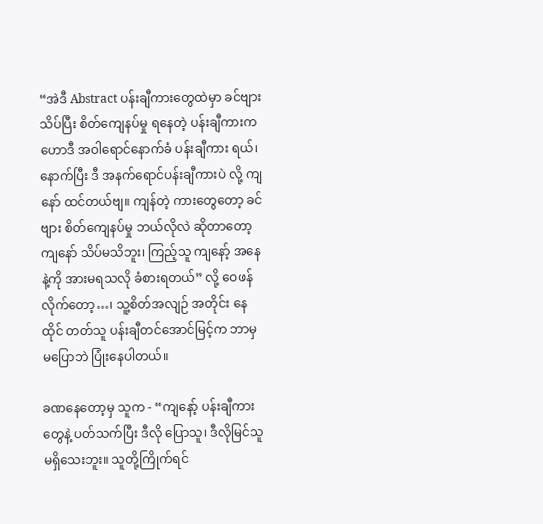“အဲဒီ Abstract ပန်းချီကားတွေထဲမှာ ခင်ဗျား သိပ်ပြီး စိတ်ကျေနပ်မှု ရနေတဲ့ ပန်းချီကားက ဟောဒီ အဝါရောင်နောက်ခံ ပန်းချီကား ရယ်၊ နောက်ပြီး ဒီ အနက်ရောင်ပန်းချီကားပဲ လို့ ကျနော် ထင်တယ်ဗျ။ ကျန်တဲ့ ကားတွေတော့ ခင်ဗျား စိတ်ကျေနပ်မှု ဘယ်လိုလဲ ဆိုတာတော့ ကျနော် သိပ်မသိဘူး၊ ကြည့်သူ ကျနော့် အနေနဲ့ကို အားမရသလို ခံစားရတယ်” လို့ ဝေဖန်လိုက်တော့…၊ သူ့စိတ်အလျဉ် အတိုင်း နေထိုင် တတ်သူ ပန်းချီတင်အောင်မြင့်က ဘာမှ မပြောဘဲ ပြုံးနေပါတယ်။

ခဏနေတော့မှ သူက - “ကျနော့် ပန်းချီကားတွေနဲ့ ပတ်သက်ပြီး ဒီလို ပြောသူ၊ ဒီလိုမြင်သူ မရှိသေးဘူး။ သူတို့ကြိုက်ရင်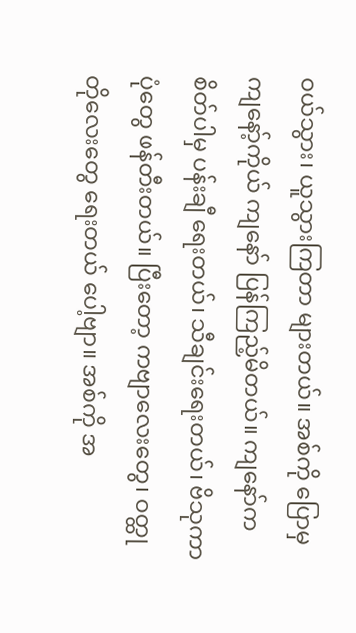ဝယ်သွား၊ ယူသွားကြတာ များတယ်။ အစ်ကို ပြောမှ ကျနော့်ကိုယ် ကျနော် ပြန်ကြည့်မိတယ်။ ကျနော်က စိတ်ပါမှ ပန်းချီ ရေးတယ်၊ သီချင်းရေးတယ်၊ ဗိသုကာပုံတွေ ဖန်တီးတယ်။ ပြီးတော့ ကဗျာလေးတွေ၊ ဝတ္ထုတိုလေးတွေ ရေးတယ် ပေါ့ဗျာ။ အစ်ကို အ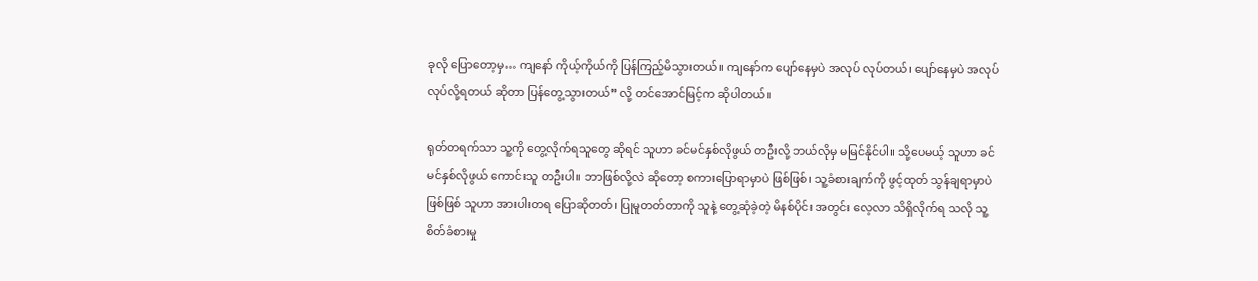ခုလို ပြောတော့မှ… ကျနော် ကိုယ့်ကိုယ်ကို ပြန်ကြည့်မိသွားတယ်။ ကျနော်က ပျော်နေမှပဲ အလုပ် လုပ်တယ်၊ ပျော်နေမှပဲ အလုပ် လုပ်လို့ရတယ် ဆိုတာ ပြန်တွေ့သွားတယ်” လို့ တင်အောင်မြင့်က ဆိုပါတယ်။

ရုတ်တရက်သာ သူ့ကို တွေ့လိုက်ရသူတွေ ဆိုရင် သူဟာ ခင်မင်နှစ်လိုဖွယ် တဦးလို့ ဘယ်လိုမှ မမြင်နိုင်ပါ။ သို့ပေမယ့် သူဟာ ခင်မင်နှစ်လိုဖွယ် ကောင်းသူ တဦးပါ။ ဘာဖြစ်လို့လဲ ဆိုတော့ စကားပြောရာမှာပဲ ဖြစ်ဖြစ်၊ သူ့ခံစားချက်ကို ဖွင့်ထုတ် သွန်ချရာမှာပဲ ဖြစ်ဖြစ် သူဟာ အားပါးတရ ပြောဆိုတတ်၊ ပြုမူတတ်တာကို သူနဲ့ တွေ့ဆုံခဲ့တဲ့ မိနစ်ပိုင်း အတွင်း လေ့လာ သိရှိလိုက်ရ သလို သူ့စိတ်ခံစားမှု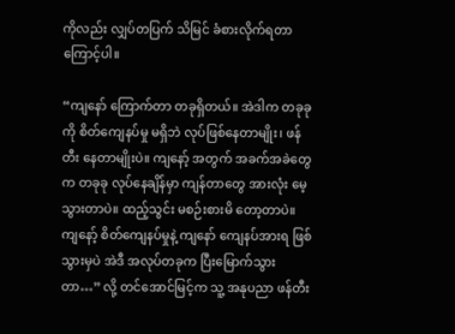ကိုလည်း လျှပ်တပြက် သိမြင် ခံစားလိုက်ရတာကြောင့်ပါ။

“ကျနော် ကြောက်တာ တခုရှိတယ်။ အဲဒါက တခုခုကို စိတ်ကျေနပ်မှု မရှိဘဲ လုပ်ဖြစ်နေတာမျိုး၊ ဖန်တီး နေတာမျိုးပဲ။ ကျနော့် အတွက် အခက်အခဲတွေက တခုခု လုပ်နေချိန်မှာ ကျန်တာတွေ အားလုံး မေ့သွားတာပဲ။ ထည့်သွင်း မစဉ်းစားမိ တော့တာပဲ။ ကျနော့် စိတ်ကျေနပ်မှုနဲ့ ကျနော် ကျေနပ်အားရ ဖြစ်သွားမှပဲ အဲဒီ အလုပ်တခုက ပြီးမြောက်သွားတာ…” လို့ တင်အောင်မြင့်က သူ့ အနုပညာ ဖန်တီး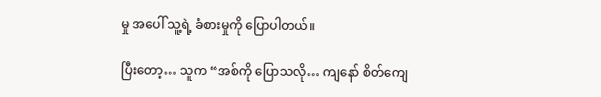မှု အပေါ် သူ့ရဲ့ ခံစားမှုကို ပြောပါတယ်။

ပြီးတော့… သူက “အစ်ကို ပြောသလို… ကျနော် စိတ်ကျေ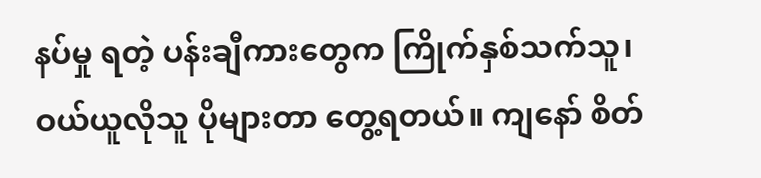နပ်မှု ရတဲ့ ပန်းချီကားတွေက ကြိုက်နှစ်သက်သူ၊ ဝယ်ယူလိုသူ ပိုများတာ တွေ့ရတယ်။ ကျနော် စိတ်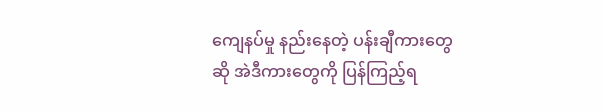ကျေနပ်မှု နည်းနေတဲ့ ပန်းချီကားတွေဆို အဲဒီကားတွေကို ပြန်ကြည့်ရ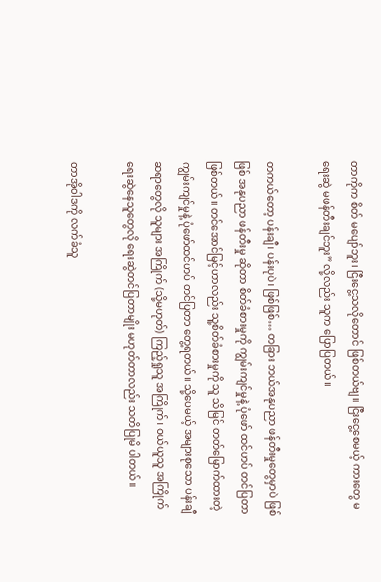တာကိုက စိတ် မပျော်ဘူး၊ ငြီးငွေ့သလိုတောင် ဖြစ်တယ်ဗျ။ ငြီးငွေ့စေမယ့် ကားတွေ မရေးဆွဲ မဖန်တီးချင်ဘူး” လို့လည်း သူက ပြောပြတယ်။

တကယ်တော့ ပန်းချီ၊ ပန်းပုပဲ၊ ဖြစ်ဖြစ်… တခြား ဘယ်အနုပညာ ဖန်တီးမှုတွေမှာပဲ ဖြစ်ဖြစ် အနုပညာ ဖန်တီးမှု ဆိုတာ စိတ်ခံစားမှုကို ကျွမ်းကျင်မှုနဲ့ ပုံဖော် ထင်ဟပ် တင်ပြတာ ဖြစ်တယ်။ တင်အောင်မြင့်ဟာလည်း သူ့စိတ်ခံစားမှုကို သူ သိမြင် တတ်မြောက်ထားတဲ့ ကျွမ်းကျင်မှုနဲ့ ပုံဖော်ထင်ဟပ် တင်ပြတာ တွေ့ရတယ်။ သို့ပေမယ့် အများစုသော ပန်းချီဆရာတွေလို သူများ အကြိုက် (သို့မဟုတ်) ကြည့်ရှုသူ အကြိုက်၊ ဝယ်ယူသူ အကြိုက် ရေးဆွဲနေသူတွေလို ရေးဆွဲတင်ပြတာမျိုး မဟုတ်တာလည်း သတိပြုမိ ပါတယ်။

တာအိုဝါဒကို လက်ခံသူ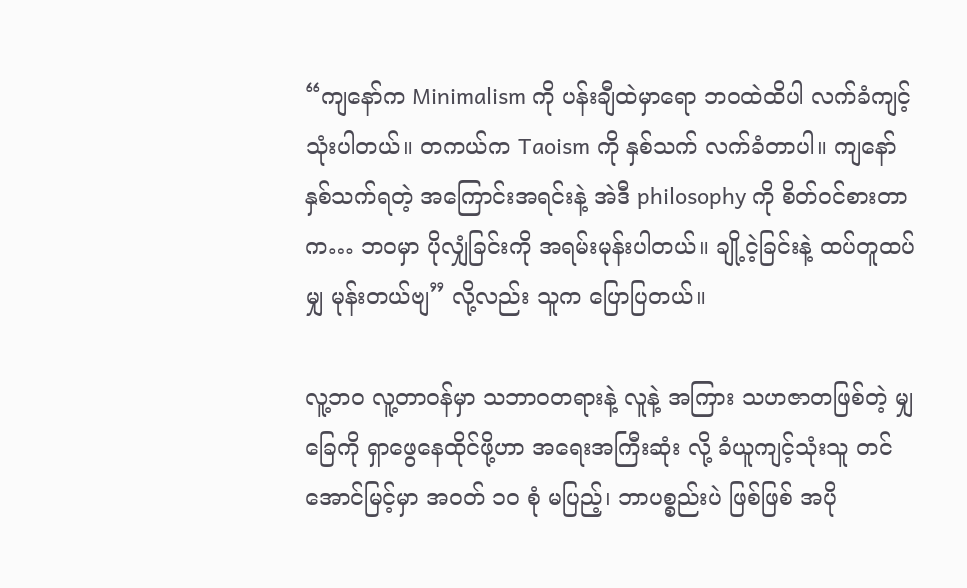“ကျနော်က Minimalism ကို ပန်းချီထဲမှာရော ဘဝထဲထိပါ လက်ခံကျင့်သုံးပါတယ်။ တကယ်က Taoism ကို နှစ်သက် လက်ခံတာပါ။ ကျနော် နှစ်သက်ရတဲ့ အကြောင်းအရင်းနဲ့ အဲဒီ philosophy ကို စိတ်ဝင်စားတာက… ဘဝမှာ ပိုလျှံခြင်းကို အရမ်းမုန်းပါတယ်။ ချို့ငဲ့ခြင်းနဲ့ ထပ်တူထပ်မျှ မုန်းတယ်ဗျ” လို့လည်း သူက ပြောပြတယ်။

လူ့ဘဝ လူ့တာဝန်မှာ သဘာဝတရားနဲ့ လူနဲ့ အကြား သဟဇာတဖြစ်တဲ့ မျှခြေကို ရှာဖွေနေထိုင်ဖို့ဟာ အရေးအကြီးဆုံး လို့ ခံယူကျင့်သုံးသူ တင်အောင်မြင့်မှာ အဝတ် ၁၀ စုံ မပြည့်၊ ဘာပစ္စည်းပဲ ဖြစ်ဖြစ် အပို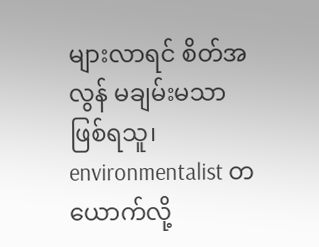များလာရင် စိတ်အလွန် မချမ်းမသာ ဖြစ်ရသူ၊ environmentalist တယောက်လို့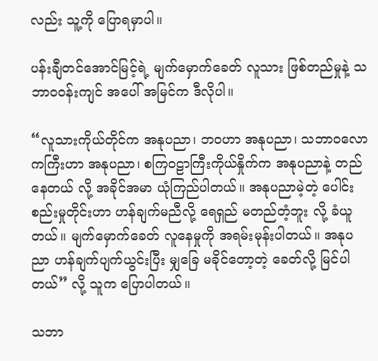လည်း သူ့ကို ပြောရမှာပါ။

ပန်းချီတင်အောင်မြင့်ရဲ့ မျက်မှောက်ခေတ် လူသား ဖြစ်တည်မှုနဲ့ သဘာ၀၀န်းကျင် အပေါ် အမြင်က ဒီလိုပါ။

“လူသားကိုယ်တိုင်က အနုပညာ၊ ဘဝဟာ အနုပညာ၊ သဘာဝလောကကြီးဟာ အနုပညာ၊ စကြဝဠာကြီးကိုယ်နှိုက်က အနုပညာနဲ့ တည်နေတယ် လို့ အခိုင်အမာ ယုံကြည်ပါတယ်။ အနုပညာမဲ့တဲ့ ပေါင်းစည်းမှုတိုင်းဟာ ဟန်ချက်မညီလို့ ရေရှည် မတည်တံ့ဘူး လို့ ခံယူတယ်။ မျက်မှောက်ခေတ် လူနေမှုကို အရမ်းမုန်းပါတယ်။ အနုပညာ ဟန်ချက်ပျက်ယွင်းပြီး မျှခြေ မခိုင်တော့တဲ့ ခေတ်လို့ မြင်ပါတယ်” လို့ သူက ပြောပါတယ်။

သဘာ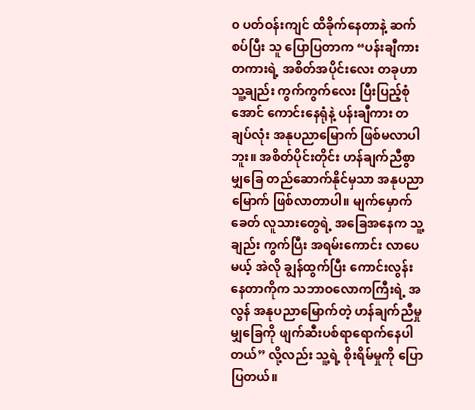၀ ပတ်ဝန်းကျင် ထိခိုက်နေတာနဲ့ ဆက်စပ်ပြီး သူ ပြောပြတာက “ပန်းချီကားတကားရဲ့ အစိတ်အပိုင်းလေး တခုဟာ သူ့ချည်း ကွက်ကွက်လေး ပြီးပြည့်စုံအောင် ကောင်းနေရုံနဲ့ ပန်းချီကား တချပ်လုံး အနုပညာမြောက် ဖြစ်မလာပါဘူး။ အစိတ်ပိုင်းတိုင်း ဟန်ချက်ညီစွာ မျှခြေ တည်ဆောက်နိုင်မှသာ အနုပညာမြောက် ဖြစ်လာတာပါ။ မျက်မှောက်ခေတ် လူသားတွေရဲ့ အခြေအနေက သူ့ချည်း ကွက်ပြီး အရမ်းကောင်း လာပေမယ့် အဲလို ချွန်ထွက်ပြီး ကောင်းလွန်းနေတာကိုက သဘာဝလောကကြီးရဲ့ အလွန် အနုပညာမြောက်တဲ့ ဟန်ချက်ညီမှု မျှခြေကို ဖျက်ဆီးပစ်ရာရောက်နေပါတယ်” လို့လည်း သူ့ရဲ့ စိုးရိမ်မှုကို ပြောပြတယ်။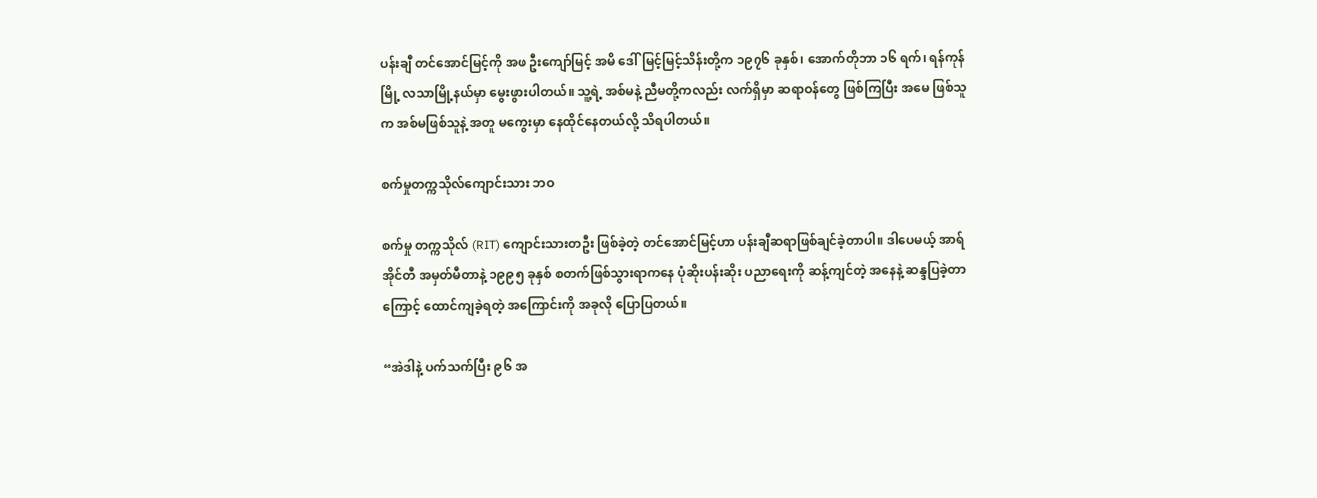ပန်းချီ တင်အောင်မြင့်ကို အဖ ဦးကျော်မြင့် အမိ ဒေါ်မြင့်မြင့်သိန်းတို့က ၁၉၇၆ ခုနှစ်၊ အောက်တိုဘာ ၁၆ ရက်၊ ရန်ကုန်မြို့ လသာမြို့နယ်မှာ မွေးဖွားပါတယ်။ သူ့ရဲ့ အစ်မနဲ့ ညီမတို့ကလည်း လက်ရှိမှာ ဆရာဝန်တွေ ဖြစ်ကြပြီး အမေ ဖြစ်သူက အစ်မဖြစ်သူနဲ့ အတူ မကွေးမှာ နေထိုင်နေတယ်လို့ သိရပါတယ်။

စက်မှုတက္ကသိုလ်ကျောင်းသား ဘဝ

စက်မှု တက္ကသိုလ် (RIT) ကျောင်းသားတဦး ဖြစ်ခဲ့တဲ့ တင်အောင်မြင့်ဟာ ပန်းချီဆရာဖြစ်ချင်ခဲ့တာပါ။ ဒါပေမယ့် အာရ်အိုင်တီ အမှတ်မီတာနဲ့ ၁၉၉၅ ခုနှစ် စတက်ဖြစ်သွားရာကနေ ပုံဆိုးပန်းဆိုး ပညာရေးကို ဆန့်ကျင်တဲ့ အနေနဲ့ ဆန္ဒပြခဲ့တာကြောင့် ထောင်ကျခဲ့ရတဲ့ အကြောင်းကို အခုလို ပြောပြတယ်။

“အဲဒါနဲ့ ပက်သက်ပြီး ၉၆ အ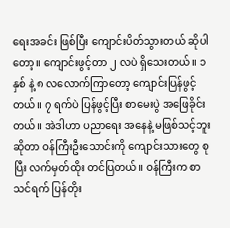ရေးအခင်း ဖြစ်ပြီး ကျောင်းပိတ်သွားတယ် ဆိုပါတော့။ ကျောင်းဖွင့်တာ ၂ လပဲ ရှိသေးတယ်။ ၁ နှစ် နဲ့ ၈ လလောက်ကြာတော့ ကျောင်းပြန်ဖွင့်တယ်။ ၇ ရက်ပဲ ပြန်ဖွင့်ပြီး စာမေးပွဲ အဖြေခိုင်းတယ်။ အဲဒါဟာ ပညာရေး အနေနဲ့ မဖြစ်သင့်ဘူး ဆိုတာ ဝန်ကြီးဦးသောင်းကို ကျောင်းသားတွေ စုပြီး လက်မှတ်ထိုး တင်ပြတယ်။ ဝန်ကြီးက စာသင်ရက် ပြန်တိုး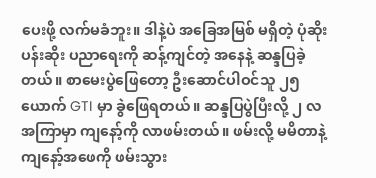ပေးဖို့ လက်မခံဘူး။ ဒါနဲ့ပဲ အခြေအမြစ် မရှိတဲ့ ပုံဆိုးပန်းဆိုး ပညာရေးကို ဆန့်ကျင်တဲ့ အနေနဲ့ ဆန္ဒပြခဲ့တယ်။ စာမေးပွဲဖြေတော့ ဦးဆောင်ပါဝင်သူ ၂၅ ယောက် GTI မှာ ခွဲဖြေရတယ်။ ဆန္ဒပြပွဲပြီးလို့ ၂ လအကြာမှာ ကျနော့်ကို လာဖမ်းတယ်။ ဖမ်းလို့ မမိတာနဲ့ ကျနော့်အဖေကို ဖမ်းသွား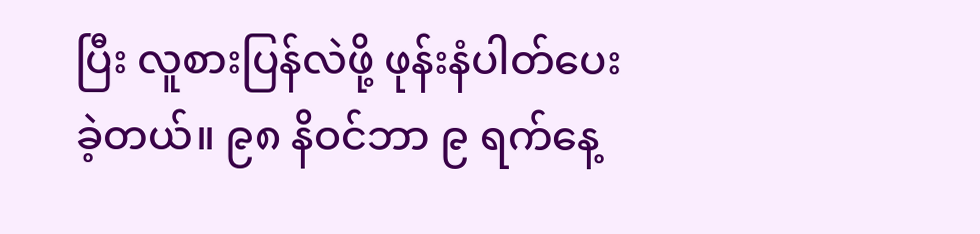ပြီး လူစားပြန်လဲဖို့ ဖုန်းနံပါတ်ပေးခဲ့တယ်။ ၉၈ နိဝင်ဘာ ၉ ရက်နေ့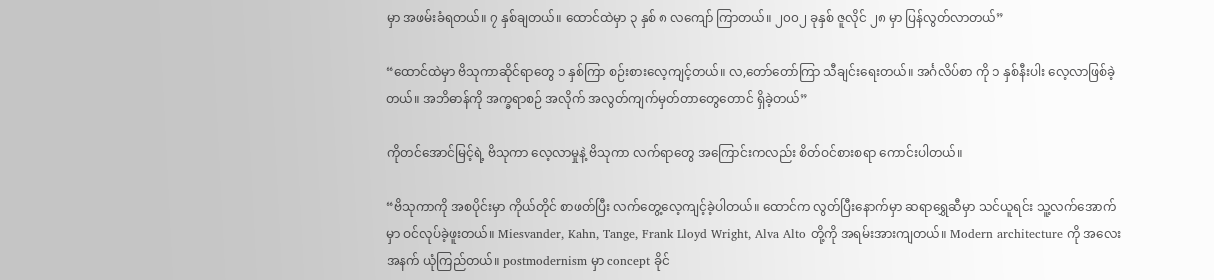မှာ အဖမ်းခံရတယ်။ ၇ နှစ်ချတယ်။ ထောင်ထဲမှာ ၃ နှစ် ၈ လကျော် ကြာတယ်။ ၂၀၀၂ ခုနှစ် ဇူလိုင် ၂၈ မှာ ပြန်လွတ်လာတယ်”

“ထောင်ထဲမှာ ဗိသုကာဆိုင်ရာတွေ ၁ နှစ်ကြာ စဉ်းစားလေ့ကျင့်တယ်။ လ,တော်တော်ကြာ သီချင်းရေးတယ်။ အင်္ဂလိပ်စာ ကို ၁ နှစ်နီးပါး လေ့လာဖြစ်ခဲ့တယ်။ အဘိဓာန်ကို အက္ခရာစဉ် အလိုက် အလွတ်ကျက်မှတ်တာတွေတောင် ရှိခဲ့တယ်”

ကိုတင်အောင်မြင့်ရဲ့ ဗိသုကာ လေ့လာမှုနဲ့ ဗိသုကာ လက်ရာတွေ အကြောင်းကလည်း စိတ်ဝင်စားစရာ ကောင်းပါတယ်။

“ဗိသုကာကို အစပိုင်းမှာ ကိုယ်တိုင် စာဖတ်ပြီး လက်တွေ့လေ့ကျင့်ခဲ့ပါတယ်။ ထောင်က လွတ်ပြီးနောက်မှာ ဆရာရွှေဆီမှာ သင်ယူရင်း သူ့လက်အောက်မှာ ဝင်လုပ်ခဲ့ဖူးတယ်။ Miesvander, Kahn, Tange, Frank Lloyd Wright, Alva Alto တို့ကို အရမ်းအားကျတယ်။ Modern architecture ကို အလေးအနက် ယုံကြည်တယ်။ postmodernism မှာ concept ခိုင်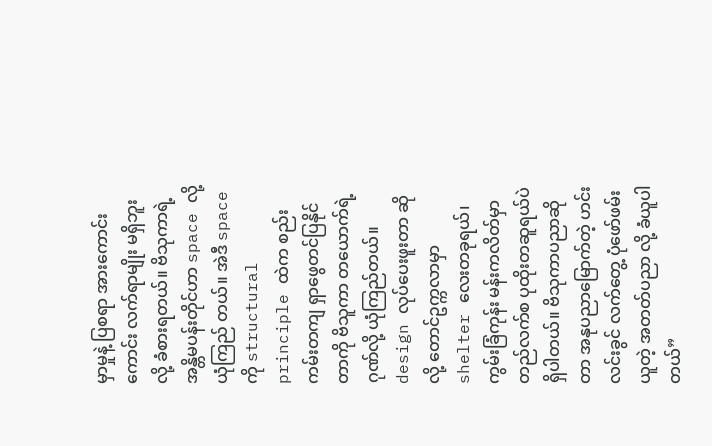မှာမှုနဲ့ ပြစရာ အားကောင်းကောင်း လက်ရာမျိုး မရှိဘူး လို့ ခံစားရတယ်။ ဗိသုကာရဲ့ အန္တိမပန်းတိုင်ဟာ space လို့ ယုံကြည် တယ်။ အဲဒီ space ကို structural principle ထဲက စည်းကမ်းတကျ ရှာဖွေတင်ပြနိုင်တာကို ဗိသူကာ တယောက်ရဲ့ ဂုဏ်လို့ ယုံကြည်တယ်။ design လုပ်ပေးဖူးတာ ဆိုလို့ တောင်ဥက္ကလာမှာ shelter လေးတခုရယ်၊ ကွမ်းခြံကုန်း မန်းကလိတ်မှာ တည်လက်စ ပုထိုးတဆူရယ်ပဲ ရှိပါတယ်။ ဗိသုကာပညာဆိုတာ အနုပညာမြောက်တဲ့ ဟင်းလင်းခွင် လက်တွေ့ ပုံဖော်ဖမ်းယူတဲ့ အတတ်ပညာ လို့ ခံယူပါတယ်”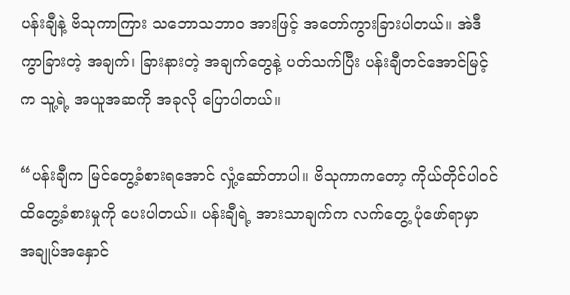ပန်းချီနဲ့ ဗိသုကာကြား သဘောသဘာ၀ အားဖြင့် အတော်ကွားခြားပါတယ်။ အဲဒီကွာခြားတဲ့ အချက်၊ ခြားနားတဲ့ အချက်တွေနဲ့ ပတ်သက်ပြီး ပန်းချီတင်အောင်မြင့်က သူ့ရဲ့ အယူအဆကို အခုလို ပြောပါတယ်။

“ပန်းချီက မြင်တွေ့ခံစားရအောင် လှုံ့ဆော်တာပါ။ ဗိသုကာကတော့ ကိုယ်တိုင်ပါဝင် ထိတွေ့ခံစားမှုကို ပေးပါတယ်။ ပန်းချီရဲ့ အားသာချက်က လက်တွေ့ ပုံဖော်ရာမှာ အချုပ်အနှောင်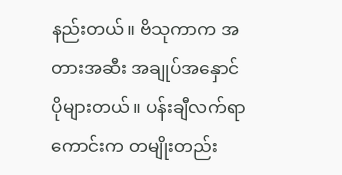နည်းတယ်။ ဗိသုကာက အတားအဆီး အချုပ်အနှောင် ပိုများတယ်။ ပန်းချီလက်ရာကောင်းက တမျိုးတည်း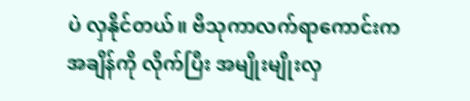ပဲ လှနိုင်တယ်။ ဗိသုကာလက်ရာကောင်းက အချိန်ကို လိုက်ပြီး အမျိုးမျိုးလှ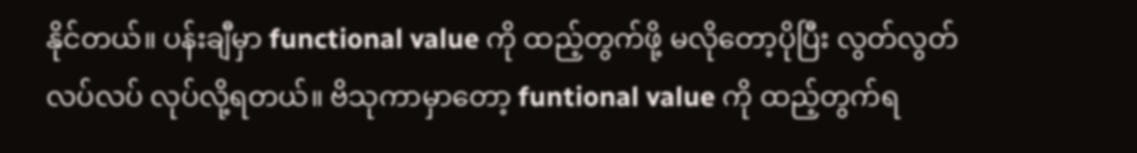နိုင်တယ်။ ပန်းချီမှာ functional value ကို ထည့်တွက်ဖို့ မလိုတော့ပိုပြီး လွတ်လွတ်လပ်လပ် လုပ်လို့ရတယ်။ ဗိသုကာမှာတော့ funtional value ကို ထည့်တွက်ရ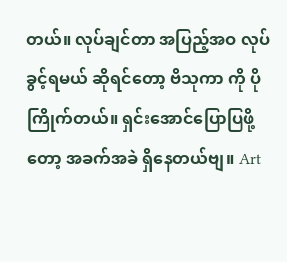တယ်။ လုပ်ချင်တာ အပြည့်အဝ လုပ်ခွင့်ရမယ် ဆိုရင်တော့ ဗိသုကာ ကို ပိုကြိုက်တယ်။ ရှင်းအောင်ပြောပြဖို့တော့ အခက်အခဲ ရှိနေတယ်ဗျ။ Art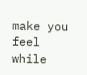make you feel while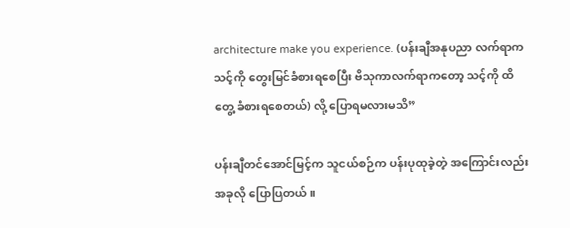architecture make you experience. (ပန်းချီအနုပညာ လက်ရာက သင့်ကို တွေးမြင်ခံစားရစေပြီး ဗိသုကာလက်ရာကတော့ သင့်ကို ထိတွေ့ ခံစားရစေတယ်) လို့ ပြောရမလားမသိ”

ပန်းချီတင်အောင်မြင့်က သူငယ်စဉ်က ပန်းပုထုခဲ့တဲ့ အကြောင်းလည်း အခုလို ပြောပြတယ်။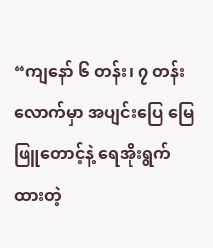“ကျနော် ၆ တန်း၊ ၇ တန်းလောက်မှာ အပျင်းပြေ မြေဖြူတောင့်နဲ့ ရေအိုးရွက်ထားတဲ့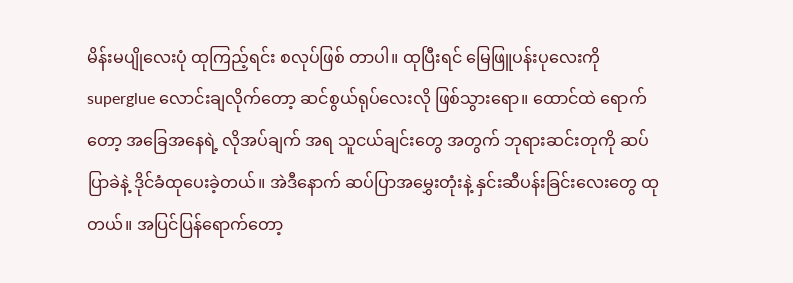မိန်းမပျိုလေးပုံ ထုကြည့်ရင်း စလုပ်ဖြစ် တာပါ။ ထုပြီးရင် မြေဖြူပန်းပုလေးကို superglue လောင်းချလိုက်တော့ ဆင်စွယ်ရုပ်လေးလို ဖြစ်သွားရော။ ထောင်ထဲ ရောက်တော့ အခြေအနေရဲ့ လိုအပ်ချက် အရ သူငယ်ချင်းတွေ အတွက် ဘုရားဆင်းတုကို ဆပ်ပြာခဲနဲ့ ဒိုင်ခံထုပေးခဲ့တယ်။ အဲဒီနောက် ဆပ်ပြာအမွှေးတုံးနဲ့ နှင်းဆီပန်းခြင်းလေးတွေ ထုတယ်။ အပြင်ပြန်ရောက်တော့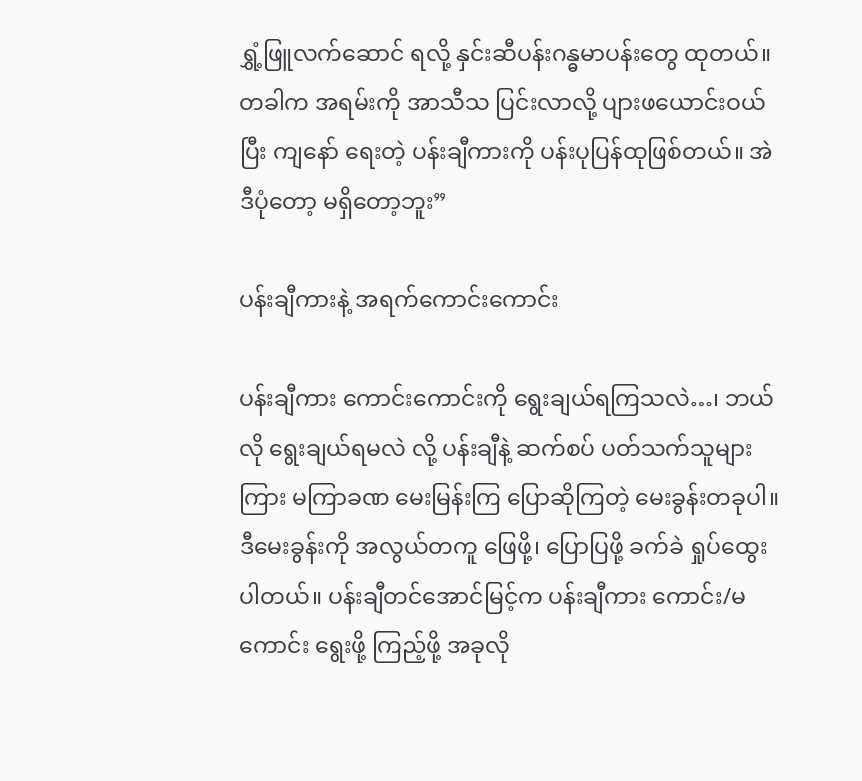ရွှံ့ဖြူလက်ဆောင် ရလို့ နှင်းဆီပန်းဂန္ဓမာပန်းတွေ ထုတယ်။ တခါက အရမ်းကို အာသီသ ပြင်းလာလို့ ပျားဖယောင်းဝယ်ပြီး ကျနော် ရေးတဲ့ ပန်းချီကားကို ပန်းပုပြန်ထုဖြစ်တယ်။ အဲဒီပုံတော့ မရှိတော့ဘူး”

ပန်းချီကားနဲ့ အရက်ကောင်းကောင်း

ပန်းချီကား ကောင်းကောင်းကို ရွေးချယ်ရကြသလဲ…၊ ဘယ်လို ရွေးချယ်ရမလဲ လို့ ပန်းချီနဲ့ ဆက်စပ် ပတ်သက်သူများကြား မကြာခဏ မေးမြန်းကြ ပြောဆိုကြတဲ့ မေးခွန်းတခုပါ။ ဒီမေးခွန်းကို အလွယ်တကူ ဖြေဖို့၊ ပြောပြဖို့ ခက်ခဲ ရှုပ်ထွေးပါတယ်။ ပန်းချီတင်အောင်မြင့်က ပန်းချီကား ကောင်း/မကောင်း ရွေးဖို့ ကြည့်ဖို့ အခုလို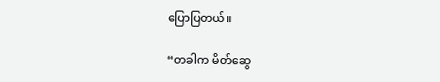ပြောပြတယ်။

“တခါက မိတ်ဆွေ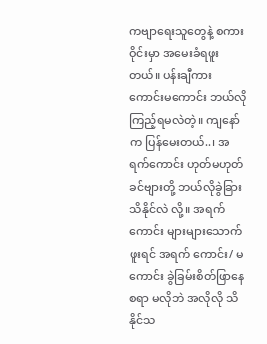ကဗျာရေးသူတွေနဲ့ စကားဝိုင်းမှာ အမေးခံရဖူးတယ်။ ပန်းချီကား ကောင်းမကောင်း ဘယ်လို ကြည့်ရမလဲတဲ့။ ကျနော်က ပြန်မေးတယ်..၊ အရက်ကောင်း ဟုတ်မဟုတ် ခင်ဗျားတို့ ဘယ်လိုခွဲခြားသိနိုင်လဲ လို့။ အရက်ကောင်း များများသောက်ဖူးရင် အရက် ကောင်း/ မကောင်း ခွဲခြမ်းစိတ်ဖြာနေစရာ မလိုဘဲ အလိုလို သိနိုင်သ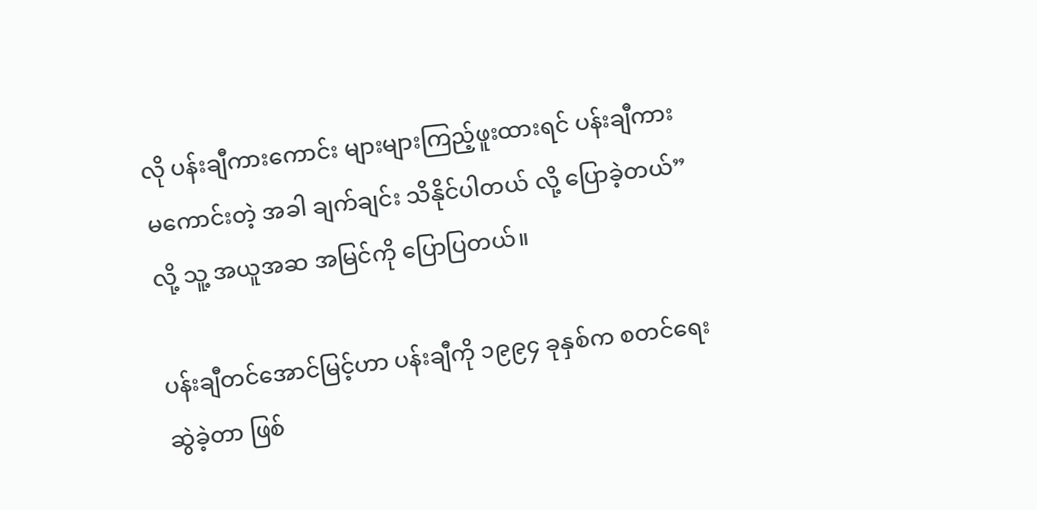လို ပန်းချီကားကောင်း များများကြည့်ဖူးထားရင် ပန်းချီကား မကောင်းတဲ့ အခါ ချက်ချင်း သိနိုင်ပါတယ် လို့ ပြောခဲ့တယ်” လို့ သူ့ အယူအဆ အမြင်ကို ပြောပြတယ်။

ပန်းချီတင်အောင်မြင့်ဟာ ပန်းချီကို ၁၉၉၄ ခုနှစ်က စတင်ရေးဆွဲခဲ့တာ ဖြစ်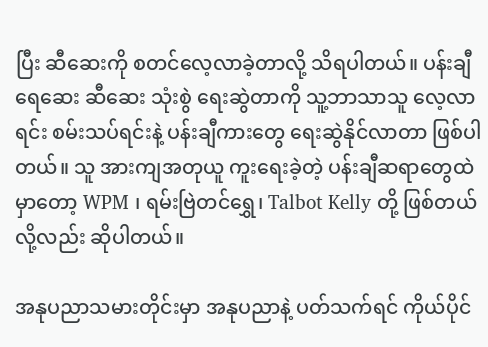ပြီး ဆီဆေးကို စတင်လေ့လာခဲ့တာလို့ သိရပါတယ်။ ပန်းချီရေဆေး ဆီဆေး သုံးစွဲ ရေးဆွဲတာကို သူ့ဘာသာသူ လေ့လာရင်း စမ်းသပ်ရင်းနဲ့ ပန်းချီကားတွေ ရေးဆွဲနိုင်လာတာ ဖြစ်ပါတယ်။ သူ အားကျအတုယူ ကူးရေးခဲ့တဲ့ ပန်းချီဆရာတွေထဲမှာတော့ WPM ၊ ရမ်းဗြဲတင်ရွှေ၊ Talbot Kelly တို့ ဖြစ်တယ်လို့လည်း ဆိုပါတယ်။

အနုပညာသမားတိုင်းမှာ အနုပညာနဲ့ ပတ်သက်ရင် ကိုယ်ပိုင်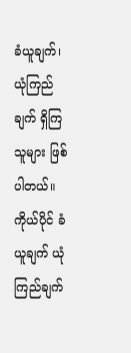ခံယူချက်၊ ယုံကြည်ချက် ရှိကြသူများ ဖြစ်ပါတယ်။ ကိုယ်ပိုင် ခံယူချက် ယုံကြည်ချက်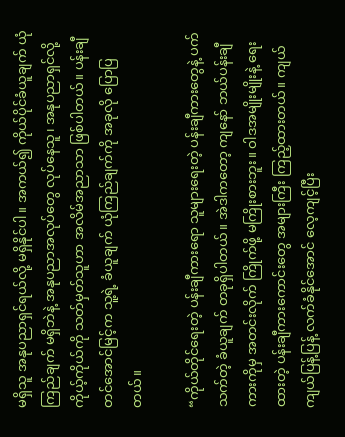မရှိသူ အနုပညာရှင်ရယ်လို့ မရှိနိုင်ပါ။ အကယ်၍ ကိုယ်ပိုင်ခံယူချက် ယုံကြည်ချက် မရှိဘဲနဲ့ အနုပညာအလုပ်တွေ လုပ်နေသူ၊ အနုပညာရှင်လို့ ကိုယ့်ကိုယ်ကို သတ်မှတ်သူဟာ အလိမ်အညာသာ ဖြစ်ပါတယ်။ ပန်းချီတင်အောင်မြင့်က သူ့ရဲ့ ခံယူချက် ယုံကြည်ချက်ကို အခုလို ပြောပြတယ်။

“ကိုယ်တိုင်ရေးတဲ့ ပန်းချီကားရော သူများရေးတဲ့ ပန်းချီကားတွေနဲ့ ပက်သက်တဲ့ ခံယူချက် တခုရှိပါတယ်။ အဲဒါကတော့ ကျနော် ဘယ်ပန်းချီကားကိုမှ အတင်းလိုက် ကြိုက်ဖို့ မကြိုးစားဘူး။ ဝါဒအမျိုးမျိုးနဲ့ ရေးထားတဲ့ ပန်းချီကားကောင်းတွေ အများကြီး ကြည့်ထားတယ်။ ကျယ်ကျယ်ပြန့်ပြန့် လက်ခံနိုင်အောင် လေ့ကျင့်ပြီး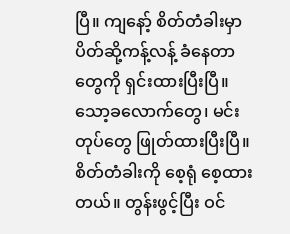ပြီ။ ကျနော့် စိတ်တံခါးမှာ ပိတ်ဆို့ကန့်လန့် ခံနေတာတွေကို ရှင်းထားပြီးပြီ။ သော့ခလောက်တွေ၊ မင်းတုပ်တွေ ဖြုတ်ထားပြီးပြီ။ စိတ်တံခါးကို စေ့ရုံ စေ့ထားတယ်။ တွန်းဖွင့်ပြီး ဝင်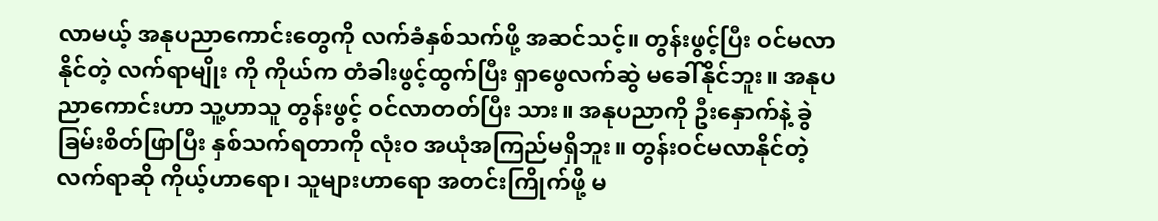လာမယ့် အနုပညာကောင်းတွေကို လက်ခံနှစ်သက်ဖို့ အဆင်သင့်။ တွန်းဖွင့်ပြီး ဝင်မလာနိုင်တဲ့ လက်ရာမျိုး ကို ကိုယ်က တံခါးဖွင့်ထွက်ပြီး ရှာဖွေလက်ဆွဲ မခေါ်နိုင်ဘူး။ အနုပညာကောင်းဟာ သူ့ဟာသူ တွန်းဖွင့် ဝင်လာတတ်ပြီး သား။ အနုပညာကို ဦးနှောက်နဲ့ ခွဲခြမ်းစိတ်ဖြာပြီး နှစ်သက်ရတာကို လုံးဝ အယုံအကြည်မရှိဘူး။ တွန်းဝင်မလာနိုင်တဲ့ လက်ရာဆို ကိုယ့်ဟာရော၊ သူများဟာရော အတင်းကြိုက်ဖို့ မ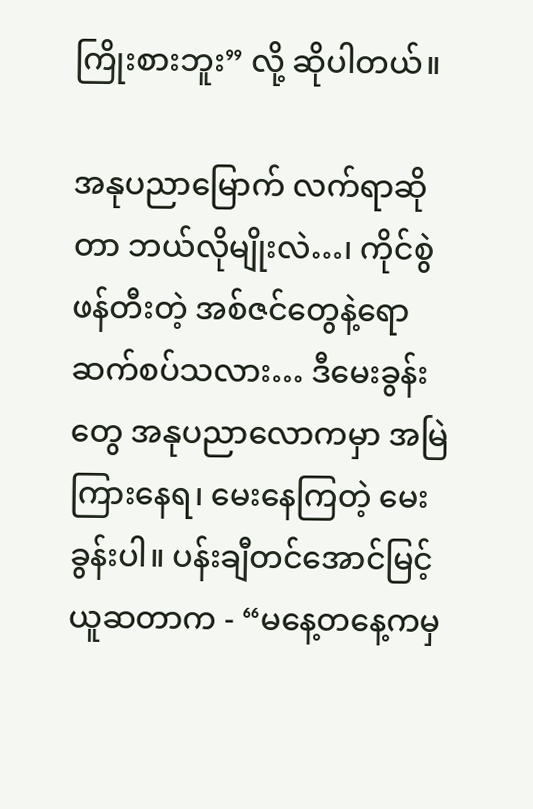ကြိုးစားဘူး” လို့ ဆိုပါတယ်။

အနုပညာမြောက် လက်ရာဆိုတာ ဘယ်လိုမျိုးလဲ…၊ ကိုင်စွဲဖန်တီးတဲ့ အစ်ဇင်တွေနဲ့ရော ဆက်စပ်သလား… ဒီမေးခွန်းတွေ အနုပညာလောကမှာ အမြဲကြားနေရ၊ မေးနေကြတဲ့ မေးခွန်းပါ။ ပန်းချီတင်အောင်မြင့် ယူဆတာက - “မနေ့တနေ့ကမှ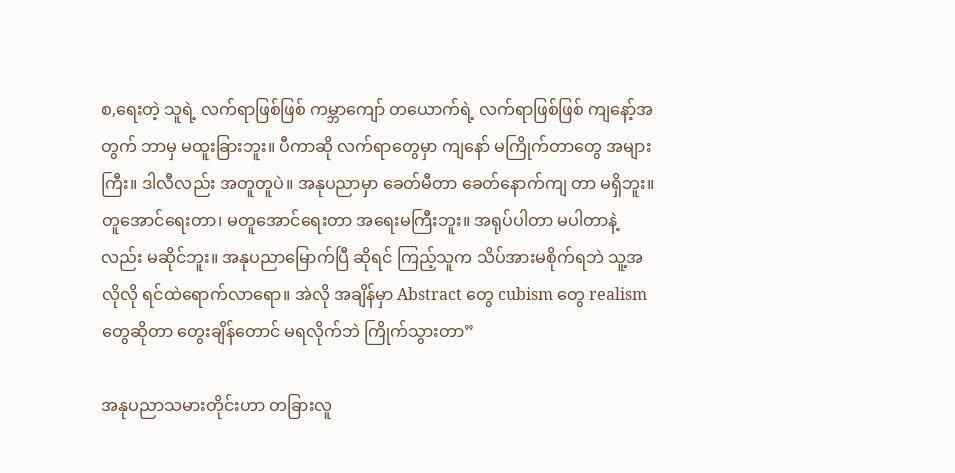စ,ရေးတဲ့ သူရဲ့ လက်ရာဖြစ်ဖြစ် ကမ္ဘာကျော် တယောက်ရဲ့ လက်ရာဖြစ်ဖြစ် ကျနော့်အတွက် ဘာမှ မထူးခြားဘူး။ ပီကာဆို လက်ရာတွေမှာ ကျနော် မကြိုက်တာတွေ အများကြီး။ ဒါလီလည်း အတူတူပဲ။ အနုပညာမှာ ခေတ်မီတာ ခေတ်နောက်ကျ တာ မရှိဘူး။ တူအောင်ရေးတာ၊ မတူအောင်ရေးတာ အရေးမကြီးဘူး။ အရုပ်ပါတာ မပါတာနဲ့လည်း မဆိုင်ဘူး။ အနုပညာမြောက်ပြီ ဆိုရင် ကြည့်သူက သိပ်အားမစိုက်ရဘဲ သူ့အလိုလို ရင်ထဲရောက်လာရော။ အဲလို အချိန်မှာ Abstract တွေ cubism တွေ realism တွေဆိုတာ တွေးချိန်တောင် မရလိုက်ဘဲ ကြိုက်သွားတာ”

အနုပညာသမားတိုင်းဟာ တခြားလူ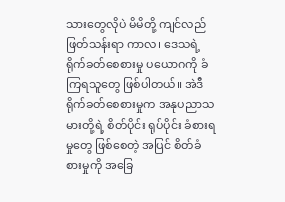သားတွေလိုပဲ မိမိတို့ ကျင်လည် ဖြတ်သန်းရာ ကာလ၊ ဒေသရဲ့ ရိုက်ခတ်စေစားမှု ပယောဂကို ခံကြရသူတွေ ဖြစ်ပါတယ်။ အဲဒီ ရိုက်ခတ်စေစားမှုက အနုပညာသမားတို့ရဲ့ စိတ်ပိုင်း ရုပ်ပိုင်း ခံစားရမှုတွေ ဖြစ်စေတဲ့ အပြင် စိတ်ခံစားမှုကို အခြေ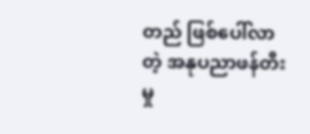တည် ဖြစ်ပေါ်လာတဲ့ အနုပညာဖန်တီးမှု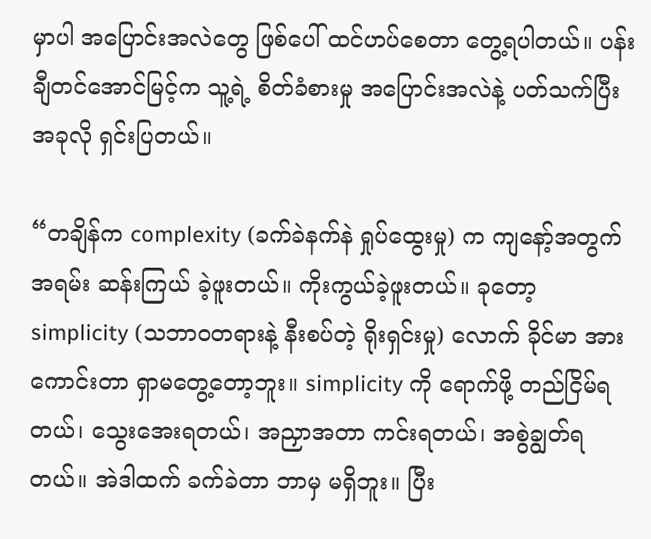မှာပါ အပြောင်းအလဲတွေ ဖြစ်ပေါ် ထင်ဟပ်စေတာ တွေ့ရပါတယ်။ ပန်းချီတင်အောင်မြင့်က သူ့ရဲ့ စိတ်ခံစားမှု အပြောင်းအလဲနဲ့ ပတ်သက်ပြီး အခုလို ရှင်းပြတယ်။

“တချိန်က complexity (ခက်ခဲနက်နဲ ရှုပ်ထွေးမှု) က ကျနော့်အတွက် အရမ်း ဆန်းကြယ် ခဲ့ဖူးတယ်။ ကိုးကွယ်ခဲ့ဖူးတယ်။ ခုတော့ simplicity (သဘာဝတရားနဲ့ နီးစပ်တဲ့ ရိုးရှင်းမှု) လောက် ခိုင်မာ အားကောင်းတာ ရှာမတွေ့တော့ဘူး။ simplicity ကို ရောက်ဖို့ တည်ငြိမ်ရတယ်၊ သွေးအေးရတယ်၊ အညှာအတာ ကင်းရတယ်၊ အစွဲချွတ်ရတယ်။ အဲဒါထက် ခက်ခဲတာ ဘာမှ မရှိဘူး။ ပြီး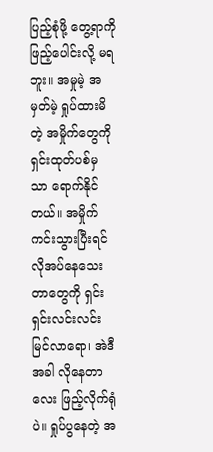ပြည့်စုံဖို့ တွေ့ရာကို ဖြည့်ပေါင်းလို့ မရဘူး။ အမှုမဲ့ အမှတ်မဲ့ ရှုပ်ထားမိတဲ့ အမှိုက်တွေကို ရှင်းထုတ်ပစ်မှ သာ ရောက်နိုင်တယ်။ အမှိုက်ကင်းသွားပြီးရင် လိုအပ်နေသေးတာတွေကို ရှင်းရှင်းလင်းလင်း မြင်လာရော၊ အဲဒီအခါ လိုနေတာလေး ဖြည့်လိုက်ရုံပဲ။ ရှုပ်ပွနေတဲ့ အ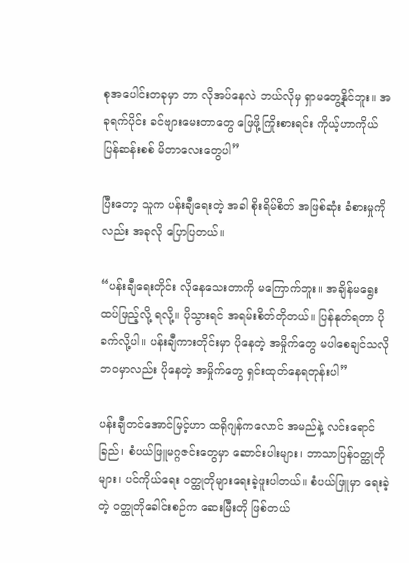စုအပေါင်းတခုမှာ ဘာ လိုအပ်နေလဲ ဘယ်လိုမှ ရှာမတွေ့နိုင်ဘူး။ အခုရက်ပိုင်း ခင်ဗျားမေးတာတွေ ဖြေဖို့ကြိုးစားရင်း ကိုယ့်ဟာကိုယ် ပြန်ဆန်းစစ် မိတာလေးတွေပါ”

ပြီးတော့ သူက ပန်းချီရေးတဲ့ အခါ စိုးရိမ်စိတ် အဖြစ်ဆုံး ခံစားမှုကိုလည်း အခုလို ပြောပြတယ်။

“ပန်းချီရေးတိုင်း လိုနေသေးတာကို မကြောက်ဘူး။ အချိန်မရွေး ထပ်ဖြည့်လို့ ရလို့။ ပိုသွားရင် အရမ်းစိတ်တိုတယ်။ ပြန်နုတ်ရတာ ပိုခက်လို့ပါ။ ပန်းချီကားတိုင်းမှာ ပိုနေတဲ့ အမှိုက်တွေ မပါစေချင်သလို ဘဝမှာလည်း ပိုနေတဲ့ အမှိုက်တွေ ရှင်းထုတ်နေရတုန်းပါ”

ပန်းချီတင်အောင်မြင့်ဟာ ထရိုဂျန်ကလောင် အမည်နဲ့ လင်းရောင်ခြည်၊ စံပယ်ဖြူမဂ္ဂဇင်းတွေမှာ ဆောင်းပါးများ၊ ဘာသာပြန်ဝတ္ထုတိုများ၊ ပင်ကိုယ်ရေး ဝတ္ထုတိုများရေးခဲ့ဖူးပါတယ်။ စံပယ်ဖြူမှာ ရေးခဲ့တဲ့ ဝတ္ထုတိုခေါင်းစဉ်က ဆေးမြီးတို ဖြစ်တယ်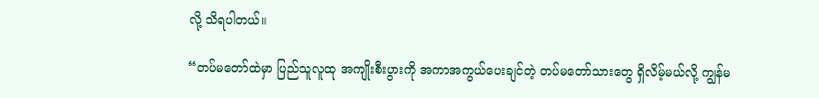လို့ သိရပါတယ်။

“တပ်မတော်ထဲမှာ ပြည်သူလူထု အကျိုးစီးပွားကို အကာအကွယ်ပေးချင်တဲ့ တပ်မတော်သားတွေ ရှိလိမ့်မယ်လို့ ကျွန်မ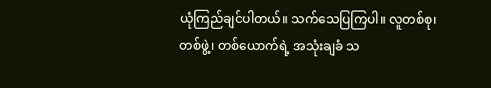ယုံကြည်ချင်ပါတယ်။ သက်သေပြကြပါ။ လူတစ်စု၊ တစ်ဖွဲ့၊ တစ်ယောက်ရဲ့ အသုံးချခံ သ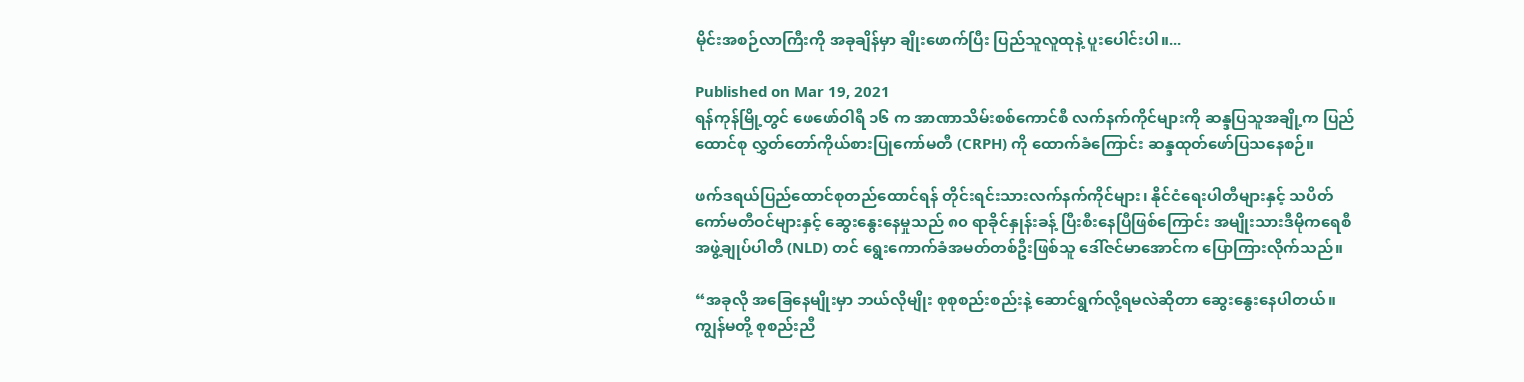မိုင်းအစဉ်လာကြီးကို အခုချိန်မှာ ချိုးဖောက်ပြီး ပြည်သူလူထုနဲ့ ပူးပေါင်းပါ။...

Published on Mar 19, 2021
ရန်ကုန်မြို့တွင် ဖေဖော်ဝါရီ ၁၆ က အာဏာသိမ်းစစ်ကောင်စီ လက်နက်ကိုင်များကို ဆန္ဒပြသူအချို့က ပြည်ထောင်စု လွှတ်တော်ကိုယ်စားပြုကော်မတီ (CRPH) ကို ထောက်ခံကြောင်း ဆန္ဒထုတ်ဖော်ပြသနေစဉ်။

ဖက်ဒရယ်ပြည်ထောင်စုတည်ထောင်ရန် တိုင်းရင်းသားလက်နက်ကိုင်များ၊ နိုင်ငံရေးပါတီများနှင့် သပိတ် ကော်မတီဝင်များနှင့် ဆွေးနွေးနေမှုသည် ၈၀ ရာခိုင်နှုန်းခန့် ပြီးစီးနေပြီဖြစ်ကြောင်း အမျိုးသားဒီမိုကရေစီ အဖွဲ့ချုပ်ပါတီ (NLD) တင် ရွေးကောက်ခံအမတ်တစ်ဦးဖြစ်သူ ဒေါ်ဇင်မာအောင်က ပြောကြားလိုက်သည်။

“အခုလို အခြေနေမျိုးမှာ ဘယ်လိုမျိုး စုစုစည်းစည်းနဲ့ ဆောင်ရွက်လို့ရမလဲဆိုတာ ဆွေးနွေးနေပါတယ်။ ကျွန်မတို့ စုစည်းညီ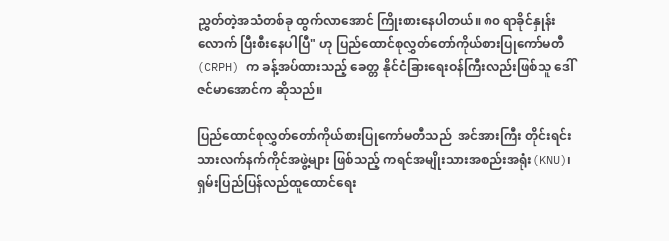ညွှတ်တဲ့အသံတစ်ခု ထွက်လာအောင် ကြိုးစားနေပါတယ်။ ၈၀ ရာခိုင်နှုန်းလောက် ပြီးစီးနေပါပြီ" ဟု ပြည်ထောင်စုလွှတ်တော်ကိုယ်စားပြုကော်မတီ (CRPH) က ခန့်အပ်ထားသည့် ခေတ္တ နိုင်ငံခြားရေးဝန်ကြီးလည်းဖြစ်သူ ဒေါ်ဇင်မာအောင်က ဆိုသည်။

ပြည်ထောင်စုလွှတ်တော်ကိုယ်စားပြုကော်မတီသည်  အင်အားကြီး တိုင်းရင်းသားလက်နက်ကိုင်အဖွဲ့များ ဖြစ်သည့် ကရင်အမျိုးသားအစည်းအရုံး(KNU)၊ ရှမ်းပြည်ပြန်လည်ထူထောင်ရေး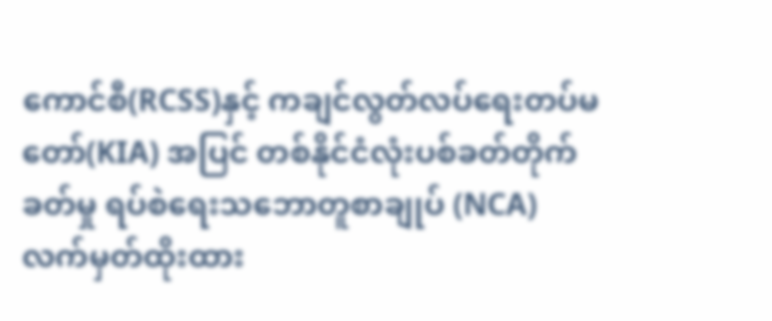ကောင်စီ(RCSS)နှင့် ကချင်လွတ်လပ်ရေးတပ်မတော်(KIA) အပြင် တစ်နိုင်ငံလုံးပစ်ခတ်တိုက်ခတ်မှု ရပ်စဲရေးသဘောတူစာချုပ် (NCA) လက်မှတ်ထိုးထား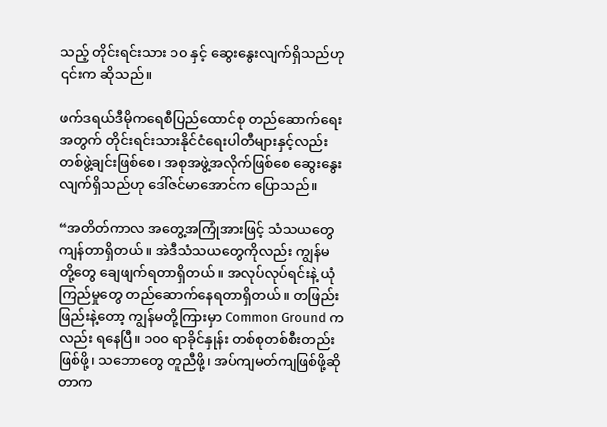သည့် တိုင်းရင်းသား ၁၀ နှင့် ဆွေးနွေးလျက်ရှိသည်ဟု ၎င်းက ဆိုသည်။

ဖက်ဒရယ်ဒီမိုကရေစီပြည်ထောင်စု တည်ဆောက်ရေးအတွက် တိုင်းရင်းသားနိုင်ငံရေးပါတီများနှင့်လည်း တစ်ဖွဲ့ချင်းဖြစ်စေ၊ အစုအဖွဲ့အလိုက်ဖြစ်စေ ဆွေးနွေးလျက်ရှိသည်ဟု ဒေါ်ဇင်မာအောင်က ပြောသည်။

“အတိတ်ကာလ အတွေ့အကြုံအားဖြင့် သံသယတွေ ကျန်တာရှိတယ်။ အဲဒီသံသယတွေကိုလည်း ကျွန်မ တို့တွေ ချေဖျက်ရတာရှိတယ်။ အလုပ်လုပ်ရင်းနဲ့ ယုံကြည်မှုတွေ တည်ဆောက်နေရတာရှိတယ်။ တဖြည်းဖြည်းနဲ့တော့ ကျွန်မတို့ကြားမှာ Common Ground ကလည်း ရနေပြီ။ ၁၀၀ ရာခိုင်နှုန်း တစ်စုတစ်စီးတည်းဖြစ်ဖို့၊ သဘောတွေ တူညီဖို့၊ အပ်ကျမတ်ကျဖြစ်ဖို့ဆိုတာက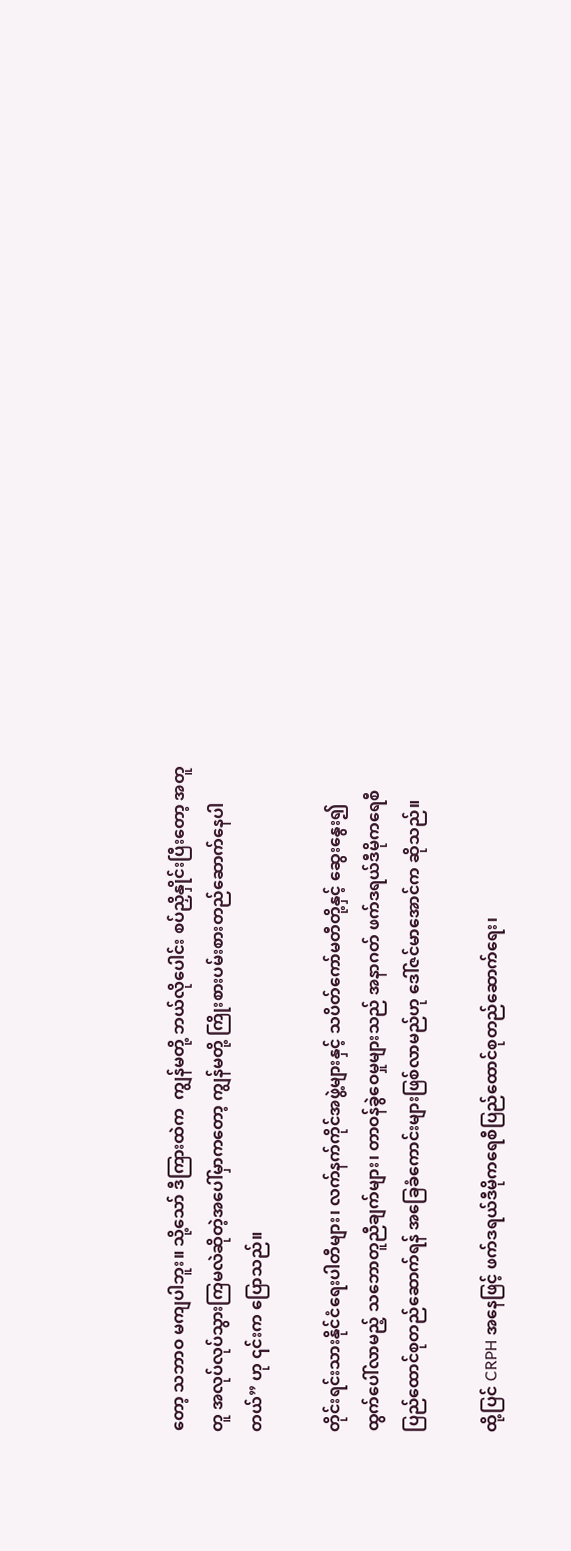တော့ သဘာဝ မကျပါဘူး။ သို့သော် ဒီကြားထဲက  ကျွန်မတို့ ဘယ်လိုပေါင်း စပ်ညှိနှိုင်းပြီးတော့ အတူတူ အလုပ်လုပ်သွားကြမလဲဆိုတဲ့အပေါ်မှာကတော့ ကျွန်မတို့ ကြိုးစားပမ်းစားတည်ဆောက်နေပါတယ်” ဟု ၎င်းက ပြောသည်။

တိုင်းရင်းသားနိုင်ငံရေးပါတီများ၊ လက်နက်ကိုင်အဖွဲ့များနှင့် သပိတ်ကော်မတီတို့နှင့် ဆွေးနွေး၍ ထွက်ပေါ်လာမည့် သဘောတူညီချက်များ၊ တာဝန်ခွဲဝေမှုများသည် အနာဂတ် ဖက်ဒရယ်ဒီမိုကရေစီ ပြည်ထောင်စုတည်ဆောက်ရန် အခြေခံကောင်းများဖြစ်လာမည်ဟု ဒေါ်ဇင်မာအောင်က ဆိုသည်။

ထို့ပြင် CRPH အနေဖြင့် ဖက်ဒရယ်ဒီမိုကရေစီပြည်ထောင်စုတည်ဆောက်ရေး၊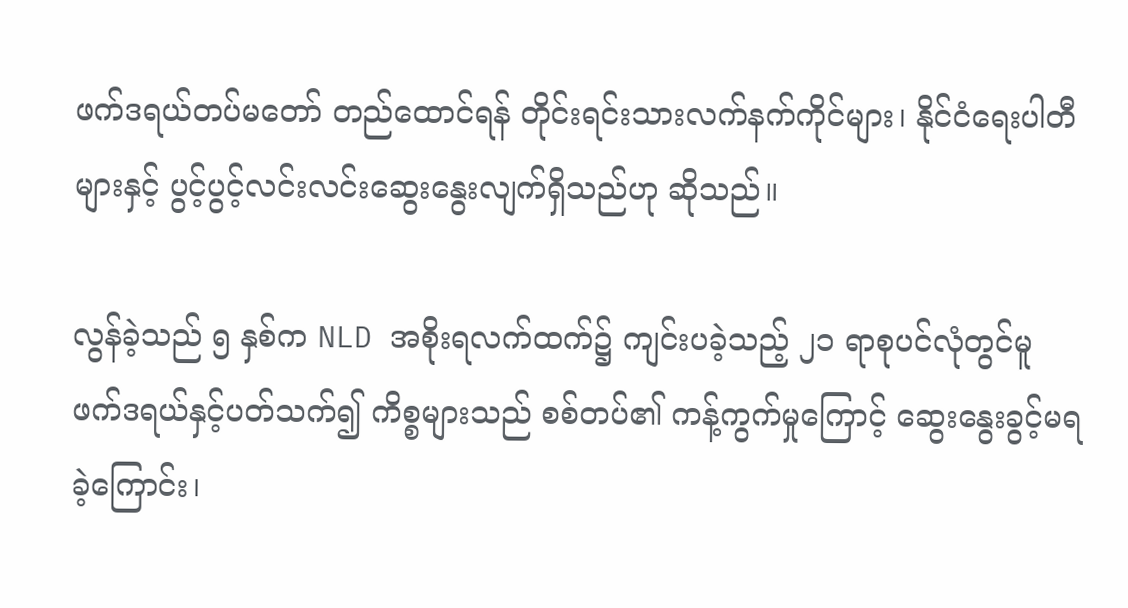ဖက်ဒရယ်တပ်မတော် တည်ထောင်ရန် တိုင်းရင်းသားလက်နက်ကိုင်များ၊ နိုင်ငံရေးပါတီများနှင့် ပွင့်ပွင့်လင်းလင်းဆွေးနွေးလျက်ရှိသည်ဟု ဆိုသည်။

လွန်ခဲ့သည် ၅ နှစ်က NLD အစိုးရလက်ထက်၌ ကျင်းပခဲ့သည့် ၂၁ ရာစုပင်လုံတွင်မူ ဖက်ဒရယ်နှင့်ပတ်သက်၍ ကိစ္စများသည် စစ်တပ်၏ ကန့်ကွက်မှုကြောင့် ဆွေးနွေးခွင့်မရခဲ့ကြောင်း၊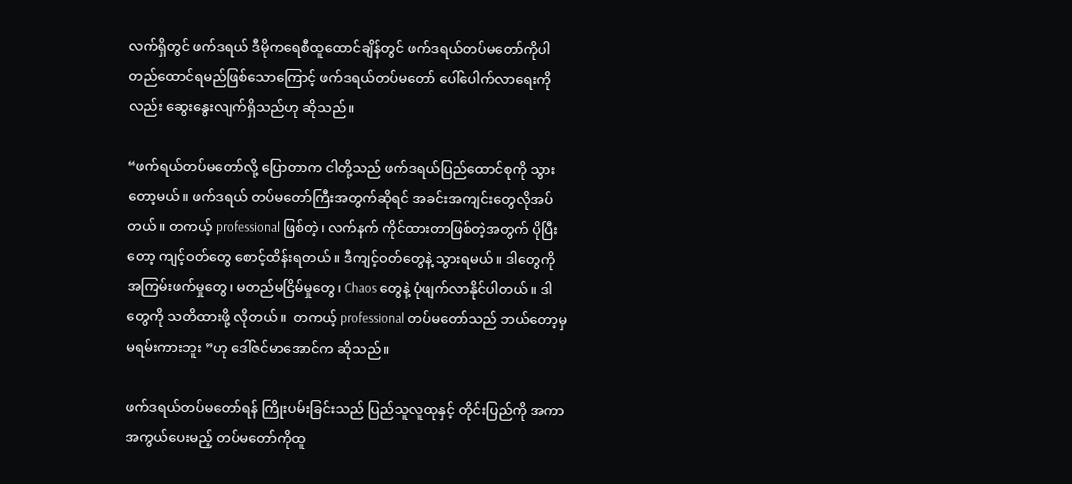လက်ရှိတွင် ဖက်ဒရယ် ဒီမိုကရေစီထူထောင်ချိန်တွင် ဖက်ဒရယ်တပ်မတော်ကိုပါ တည်ထောင်ရမည်ဖြစ်သောကြောင့် ဖက်ဒရယ်တပ်မတော် ပေါ်ပေါက်လာရေးကိုလည်း ဆွေးနွေးလျက်ရှိသည်ဟု ဆိုသည်။

“ဖက်ရယ်တပ်မတော်လို့ ပြောတာက ငါတို့သည် ဖက်ဒရယ်ပြည်ထောင်စုကို သွားတော့မယ်။ ဖက်ဒရယ် တပ်မတော်ကြီးအတွက်ဆိုရင် အခင်းအကျင်းတွေလိုအပ်တယ်။ တကယ့် professional ဖြစ်တဲ့၊ လက်နက် ကိုင်ထားတာဖြစ်တဲ့အတွက် ပိုပြီးတော့ ကျင့်ဝတ်တွေ စောင့်ထိန်းရတယ်။ ဒီကျင့်ဝတ်တွေနဲ့ သွားရမယ်။ ဒါတွေကို အကြမ်းဖက်မှုတွေ၊ မတည်မငြိမ်မှုတွေ၊ Chaos တွေနဲ့ ပုံဖျက်လာနိုင်ပါတယ်။ ဒါတွေကို သတိထားဖို့ လိုတယ်။  တကယ့် professional တပ်မတော်သည် ဘယ်တော့မှ မရမ်းကားဘူး ”ဟု ဒေါ်ဇင်မာအောင်က ဆိုသည်။

ဖက်ဒရယ်တပ်မတော်ရန် ကြိုးပမ်းခြင်းသည် ပြည်သူလူထုနှင့် တိုင်းပြည်ကို အကာအကွယ်ပေးမည့် တပ်မတော်ကိုထူ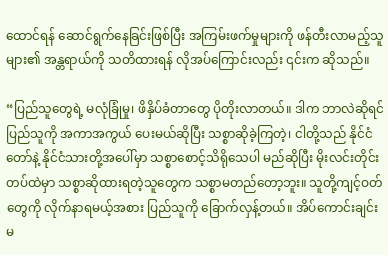ထောင်ရန် ဆောင်ရွက်နေခြင်းဖြစ်ပြီး အကြမ်းဖက်မှုများကို ဖန်တီးလာမည့်သူများ၏ အန္တရာယ်ကို သတိထားရန် လိုအပ်ကြောင်းလည်း ၎င်းက ဆိုသည်။

“ပြည်သူတွေရဲ့ မလုံခြုံမှု၊ ဖိနှိပ်ခံတာတွေ ပိုတိုးလာတယ်။ ဒါက ဘာလဲဆိုရင် ပြည်သူကို အကာအကွယ် ပေးမယ်ဆိုပြီး သစ္စာဆိုခဲ့ကြတဲ့၊ ငါတို့သည် နိုင်ငံတော်နဲ့ နိုင်ငံသားတို့အပေါ်မှာ သစ္စာစောင့်သိရိုသေပါ မည်ဆိုပြီး မိုးလင်းတိုင်း တပ်ထဲမှာ သစ္စာဆိုထားရတဲ့သူတွေက သစ္စာမတည်တော့ဘူး။ သူတို့ကျင့်ဝတ်တွေကို လိုက်နာရမယ့်အစား ပြည်သူကို ခြောက်လှန့်တယ်။ အိပ်ကောင်းချင်းမ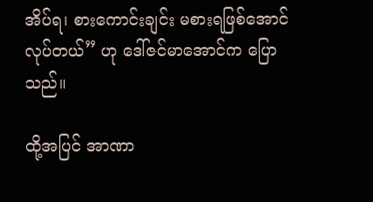အိပ်ရ၊ စားကောင်းချင်း မစားရဖြစ်အောင်လုပ်တယ်” ဟု ဒေါ်ဇင်မာအောင်က ပြောသည်။

ထို့အပြင် အာဏာ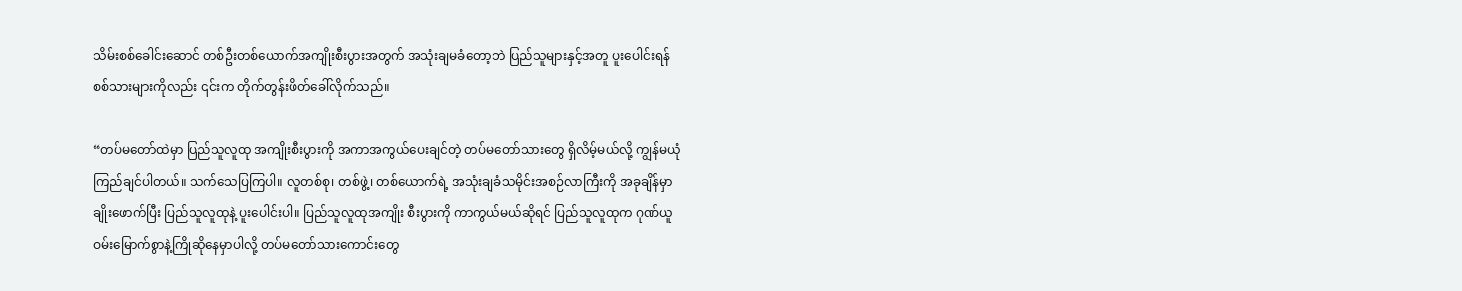သိမ်းစစ်ခေါင်းဆောင် တစ်ဦးတစ်ယောက်အကျိုးစီးပွားအတွက် အသုံးချမခံတော့ဘဲ ပြည်သူများနှင့်အတူ ပူးပေါင်းရန် စစ်သားများကိုလည်း ၎င်းက တိုက်တွန်းဖိတ်ခေါ်လိုက်သည်။

“တပ်မတော်ထဲမှာ ပြည်သူလူထု အကျိုးစီးပွားကို အကာအကွယ်ပေးချင်တဲ့ တပ်မတော်သားတွေ ရှိလိမ့်မယ်လို့ ကျွန်မယုံကြည်ချင်ပါတယ်။ သက်သေပြကြပါ။ လူတစ်စု၊ တစ်ဖွဲ့၊ တစ်ယောက်ရဲ့ အသုံးချခံသမိုင်းအစဉ်လာကြီးကို အခုချိန်မှာ ချိုးဖောက်ပြီး ပြည်သူလူထုနဲ့ ပူးပေါင်းပါ။ ပြည်သူလူထုအကျိုး စီးပွားကို ကာကွယ်မယ်ဆိုရင် ပြည်သူလူထုက ဂုဏ်ယူဝမ်းမြောက်စွာနဲ့ကြိုဆိုနေမှာပါလို့ တပ်မတော်သားကောင်းတွေ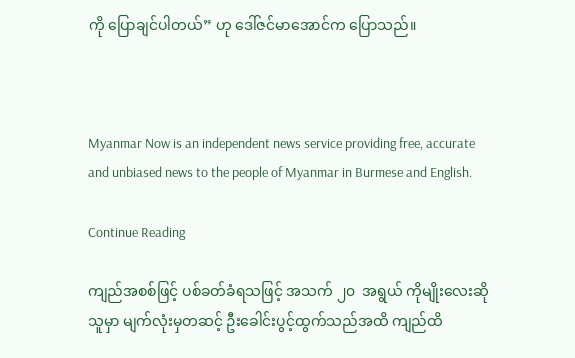ကို ပြောချင်ပါတယ်” ဟု ဒေါ်ဇင်မာအောင်က ပြောသည်။



Myanmar Now is an independent news service providing free, accurate and unbiased news to the people of Myanmar in Burmese and English.

Continue Reading

ကျည်အစစ်ဖြင့် ပစ်ခတ်ခံရသဖြင့် အသက် ၂၀  အရွယ် ကိုမျိုးလေးဆိုသူမှာ မျက်လုံးမှတဆင့် ဦးခေါင်းပွင့်ထွက်သည်အထိ ကျည်ထိ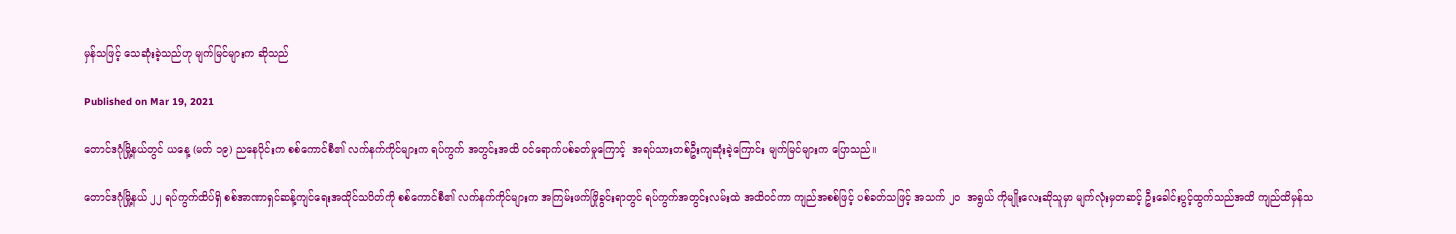မှန်သဖြင့် သေဆုံးခဲ့သည်ဟု မျက်မြင်များက ဆိုသည်

Published on Mar 19, 2021

တောင်ဒဂုံမြို့နယ်တွင် ယနေ့ (မတ် ၁၉) ညနေပိုင်းက စစ်ကောင်စီ၏ လက်နက်ကိုင်များက ရပ်ကွက် အတွင်းအထိ ဝင်ရောက်ပစ်ခတ်မှုကြောင့်  အရပ်သားတစ်ဦးကျဆုံးခဲ့ကြောင်း မျက်မြင်များက ပြောသည်။

တောင်ဒဂုံမြို့နယ် ၂၂ ရပ်ကွက်ထိပ်ရှိ စစ်အာဏာရှင်ဆန့်ကျင်ရေးအထိုင်သပိတ်ကို စစ်ကောင်စီ၏ လက်နက်ကိုင်များက အကြမ်းဖက်ဖြိုခွင်းရာတွင် ရပ်ကွက်အတွင်းလမ်းထဲ အထိဝင်ကာ ကျည်အစစ်ဖြင့် ပစ်ခတ်သဖြင့် အသက် ၂၀  အရွယ် ကိုမျိုးလေးဆိုသူမှာ မျက်လုံးမှတဆင့် ဦးခေါင်းပွင့်ထွက်သည်အထိ ကျည်ထိမှန်သ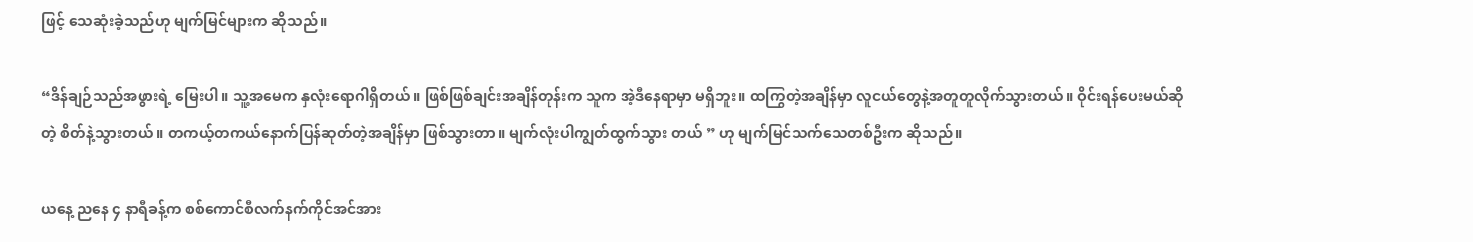ဖြင့် သေဆုံးခဲ့သည်ဟု မျက်မြင်များက ဆိုသည်။

“ဒိန်ချဉ်သည်အဖွားရဲ့ မြေးပါ။ သူ့အမေက နှလုံးရောဂါရှိတယ်။ ဖြစ်ဖြစ်ချင်းအချိန်တုန်းက သူက အဲ့ဒီနေရာမှာ မရှိဘူး။ ထကြွတဲ့အချိန်မှာ လူငယ်တွေနဲ့အတူတူလိုက်သွားတယ်။ ဝိုင်းရန်ပေးမယ်ဆိုတဲ့ စိတ်နဲ့သွားတယ်။ တကယ့်တကယ်နောက်ပြန်ဆုတ်တဲ့အချိန်မှာ ဖြစ်သွားတာ။ မျက်လုံးပါကျွတ်ထွက်သွား တယ် ” ဟု မျက်မြင်သက်သေတစ်ဦးက ဆိုသည်။

ယနေ့ ညနေ ၄ နာရီခန့်က စစ်ကောင်စီလက်နက်ကိုင်အင်အား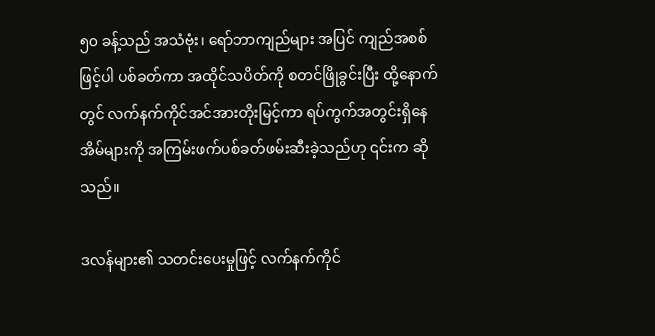၅၀ ခန့်သည် အသံဗုံး၊ ရော်ဘာကျည်များ အပြင် ကျည်အစစ်ဖြင့်ပါ ပစ်ခတ်ကာ အထိုင်သပိတ်ကို စတင်ဖြိုခွင်းပြီး ထို့နောက်တွင် လက်နက်ကိုင်အင်အားတိုးမြင့်ကာ ရပ်ကွက်အတွင်းရှိနေအိမ်များကို အကြမ်းဖက်ပစ်ခတ်ဖမ်းဆီးခဲ့သည်ဟု ၎င်းက ဆိုသည်။

ဒလန်များ၏ သတင်းပေးမှုဖြင့် လက်နက်ကိုင်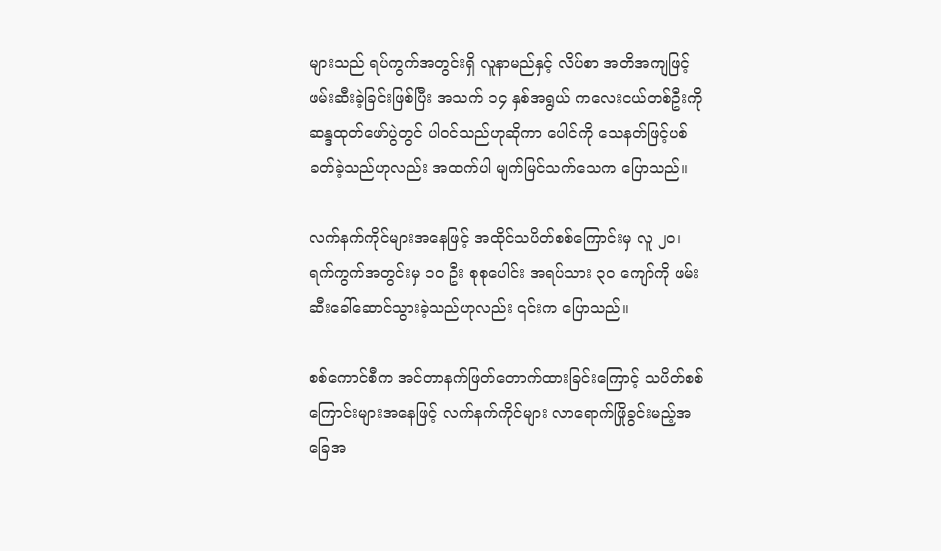များသည် ရပ်ကွက်အတွင်းရှိ လူနာမည်နှင့် လိပ်စာ အတိအကျဖြင့် ဖမ်းဆီးခဲ့ခြင်းဖြစ်ပြီး အသက် ၁၄ နှစ်အရွယ် ကလေးငယ်တစ်ဦးကို ဆန္ဒထုတ်‌ဖော်ပွဲတွင် ပါဝင်သည်ဟုဆိုကာ ပေါင်ကို သေနတ်ဖြင့်ပစ်ခတ်ခဲ့သည်ဟုလည်း အထက်ပါ မျက်မြင်သက်သေက ပြောသည်။

လက်နက်ကိုင်များအ‌နေဖြင့် အထိုင်သပိတ်စစ်ကြောင်းမှ လူ ၂၀၊ ရက်ကွက်အတွင်းမှ ၁၀ ဦး စုစုပေါင်း အရပ်သား ၃၀ ကျော်ကို ဖမ်းဆီးခေါ်ဆောင်သွားခဲ့သည်ဟုလည်း ၎င်းက ပြောသည်။

စစ်ကောင်စီက အင်တာနက်ဖြတ်တောက်ထားခြင်းကြောင့် သပိတ်စစ်ကြောင်းများအနေဖြင့် လက်နက်ကိုင်များ လာရောက်ဖြိုခွင်းမည့်အခြေအ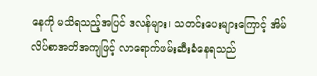နေကို မသိရသည့်အပြင် ဒလန်များ၊ သတင်းပေးများကြောင့် အိမ်လိပ်စာအတိအကျဖြင့် လာရောက်ဖမ်းဆီးခံနေရသည်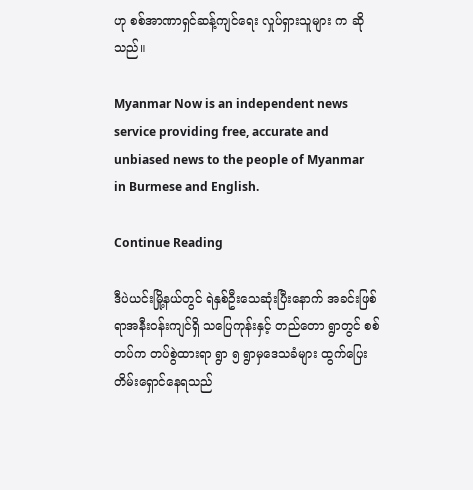ဟု စစ်အာဏာရှင်ဆန့်ကျင်ရေး လှုပ်ရှားသူများ က ဆိုသည်။

Myanmar Now is an independent news service providing free, accurate and unbiased news to the people of Myanmar in Burmese and English.

Continue Reading

ဒီပဲယင်းမြို့နယ်တွင် ရဲနှစ်ဦးသေဆုံးပြီးနောက် အခင်းဖြစ်ရာအနီးဝန်းကျင်ရှိ သပြေကုန်းနှင့် တည်တော ရွာတွင် စစ်တပ်က တပ်စွဲထားရာ ရွာ ၅ ရွာမှဒေသခံများ ထွက်ပြေးတိမ်းရှောင်နေရသည်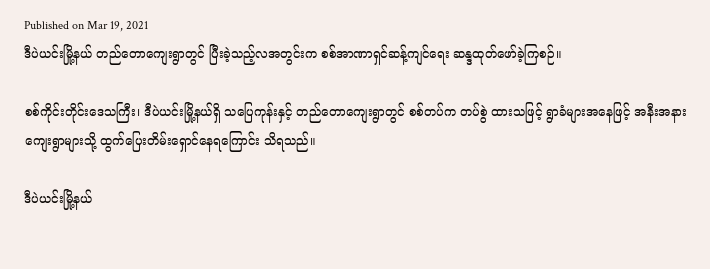Published on Mar 19, 2021
ဒီပဲယင်းမြို့နယ် တည်တောကျေးရွာတွင် ပြီးခဲ့သည့်လအတွင်းက စစ်အာဏာရှင်ဆန့်ကျင်ရေး ဆန္ဒထုတ်ဖော်ခဲ့ကြစဉ်။

စစ်ကိုင်းတိုင်းဒေသကြီး၊ ဒီပဲယင်းမြို့နယ်ရှိ သပြေကုန်းနှင့် တည်တောကျေးရွာတွင် စစ်တပ်က တပ်စွဲ ထားသဖြင့် ရွာခံများအနေဖြင့် အနီးအနားကျေးရွာများသို့ ထွက်ပြေးတိမ်းရှောင်နေရကြောင်း သိရသည်။

ဒီပဲယင်းမြို့နယ်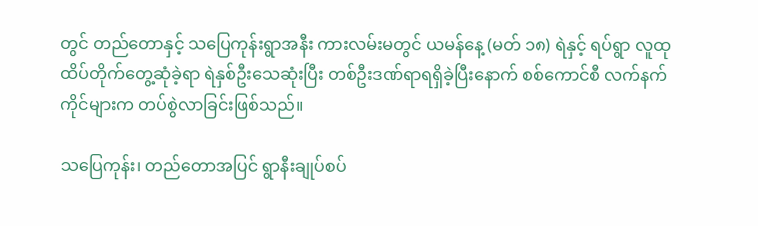တွင် တည်တောနှင့် သပြေကုန်းရွာအနီး ကားလမ်းမတွင် ယမန်နေ့ (မတ် ၁၈) ရဲနှင့် ရပ်ရွာ လူထု ထိပ်တိုက်တွေ့ဆုံခဲ့ရာ ရဲနှစ်ဦးသေဆုံးပြီး တစ်ဦးဒဏ်ရာရရှိခဲ့ပြီးနောက် စစ်ကောင်စီ လက်နက်ကိုင်များက တပ်စွဲလာခြင်းဖြစ်သည်။

သပြေကုန်း၊ တည်တောအပြင် ရွာနီးချုပ်စပ်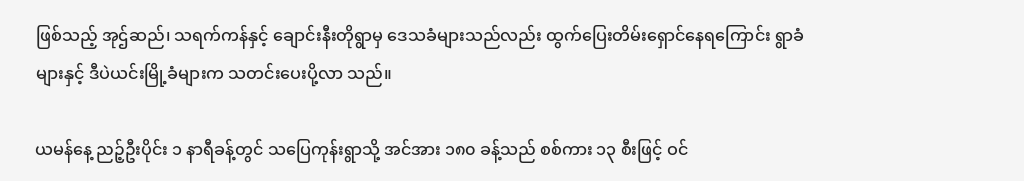ဖြစ်သည့် အုဌ်ဆည်၊ သရက်ကန်နှင့် ချောင်းနီးတိုရွာမှ ဒေသခံများသည်လည်း ထွက်ပြေးတိမ်းရှောင်နေရကြောင်း ရွာခံများနှင့် ဒီပဲယင်းမြို့ခံများက သတင်းပေးပို့လာ သည်။

ယမန်နေ့ ညဉ့်ဦးပိုင်း ၁ နာရီခန့်တွင် သပြေကုန်းရွာသို့ အင်အား ၁၈၀ ခန့်သည် စစ်ကား ၁၃ စီးဖြင့် ဝင်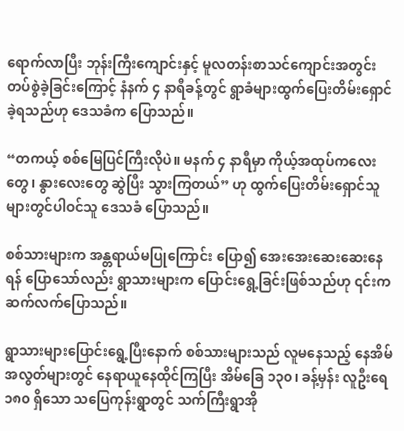ရောက်လာပြီး ဘုန်းကြီးကျောင်းနှင့် မူလတန်းစာသင်ကျောင်းအတွင်း တပ်စွဲခဲ့ခြင်းကြောင့် နံနက် ၄ နာရီခန့်တွင် ရွာခံများထွက်ပြေးတိမ်းရှောင်ခဲ့ရသည်ဟု ဒေသခံက ပြောသည်။

“တကယ့် စစ်မြေပြင်ကြီးလိုပဲ။ မနက် ၄ နာရီမှာ ကိုယ့်အထုပ်ကလေးတွေ၊ နွားလေးတွေ ဆွဲပြီး သွားကြတယ်” ဟု ထွက်ပြေးတိမ်းရှောင်သူများတွင်ပါဝင်သူ ဒေသခံ ပြောသည်။

စစ်သားများက အန္တရာယ်မပြုကြောင်း ပြော၍ အေးအေးဆေးဆေးနေရန် ပြောသော်လည်း ရွာသားများက ပြောင်းရွေ့ခြင်းဖြစ်သည်ဟု ၎င်းက ဆက်လက်ပြောသည်။

ရွာသားများပြောင်းရွေ့ပြီးနောက် စစ်သားများသည် လူမနေသည့် နေအိမ်အလွတ်များတွင် နေရာယူနေထိုင်ကြပြီး အိမ်ခြေ ၁၃၀၊ ခန့်မှန်း လူဦးရေ ၁၈၀ ရှိသော သပြေကုန်းရွာတွင် သက်ကြီးရွာအို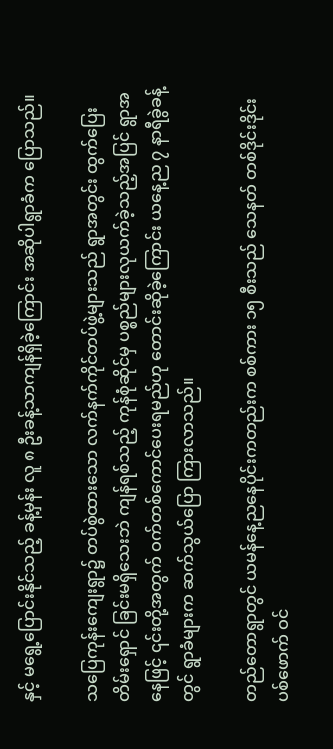နှင့် မရွေ့ပြောင်းနိုင်သည့် ခန့်မှန်း လူ ၈ ဦးခန့်သာကျန်ရှိခဲ့ကြောင်း အဆိုပါရွာခံက ပြောသည်။

သပြေကုန်းကျေးရွာ၌ တပ်စွဲထားသော လက်နက်ကိုင်တပ်ဖွဲ့များသည် ရွာအတွင်း ထွက်ပြေးတိမ်းရှောင် ခြင်းမရှိသေးဘဲ ကျန်ရစ်သည့် ကုန်စုံဆိုင်မှ ပစ္စည်များလုယက်ခဲ့သည့်အပြင် ရွာအနေဖြင့် ၎င်းတို့အတွက် ဝက်တစ်ကောင်ပေးရမည်ဟု တောင်းဆိုခဲ့ကြောင်း ယနေ့ည ၇ နာရီခွဲခန့်တွင် ရွာခံများက ဆက်သွယ်ပြော ကြားလာသည်။

တည်တောရွာတွင် ယမန်နေ့ညနေပိုင်းကတည်းက စစ်ကား ၁၅ စီးသည် သေနတ် တစ်ဒိုင်းဒိုင်းပစ်ဖောက် ဝင်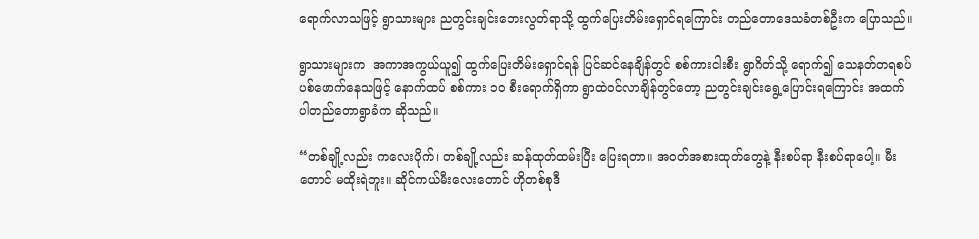ရောက်လာသဖြင့် ရွာသားများ ညတွင်းချင်းဘေးလွတ်ရာသို့ ထွက်ပြေးတိမ်းရှောင်ရကြောင်း တည်တောဒေသခံတစ်ဦးက ပြောသည်။

ရွာသားများက  အကာအကွယ်ယူ၍ ထွက်ပြေးတိမ်းရှောင်ရန် ပြင်ဆင်နေချိန်တွင် စစ်ကားငါးစီး ရွာဂိတ်သို့ ရောက်၍ သေနတ်တရစပ် ပစ်ဖောက်နေသဖြင့် နောက်ထပ် စစ်ကား ၁၀ စီးရောက်ရှိကာ ရွာထဲဝင်လာချိန်တွင်တော့ ညတွင်းချင်းရွေ့ပြောင်းရကြောင်း အထက်ပါတည်တောရွာခံက ဆိုသည်။

“တစ်ချို့လည်း ကလေးပိုက်၊ တစ်ချို့လည်း ဆန်ထုတ်ထမ်းပြီး ပြေးရတာ။ အဝတ်အစားထုတ်တွေနဲ့ နီးစပ်ရာ နီးစပ်ရာပေါ့။ မီးတောင် မထိုးရဲဘူး။ ဆိုင်ကယ်မီးလေးတောင် ဟိုတစ်စုဒီ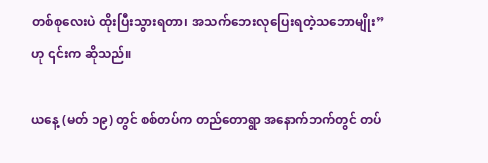တစ်စုလေးပဲ ထိုးပြီးသွားရတာ၊ အသက်ဘေးလုပြေးရတဲ့သဘောမျိုး” ဟု ၎င်းက ဆိုသည်။

ယနေ့ (မတ် ၁၉) တွင် စစ်တပ်က တည်တောရွာ အနောက်ဘက်တွင် တပ်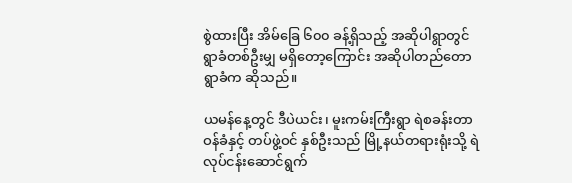စွဲထားပြီး အိမ်ခြေ ၆၀၀ ခန့်ရှိသည့် အဆိုပါရွာတွင် ရွာခံတစ်ဦးမျှ မရှိတော့ကြောင်း အဆိုပါတည်တောရွာခံက ဆိုသည်။

ယမန်နေ့တွင် ဒီပဲယင်း၊ မူးကမ်းကြီးရွာ ရဲစခန်းတာဝန်ခံနှင့် တပ်ဖွဲ့ဝင် နှစ်ဦးသည် မြို့နယ်တရားရုံးသို့ ရဲလုပ်ငန်းဆောင်ရွက်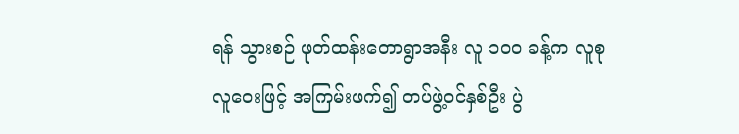ရန် သွားစဉ် ဖုတ်ထန်းတောရွာအနီး လူ ၁၀၀ ခန့်က လူစုလူဝေးဖြင့် အကြမ်းဖက်၍ တပ်ဖွဲ့ဝင်နှစ်ဦး ပွဲ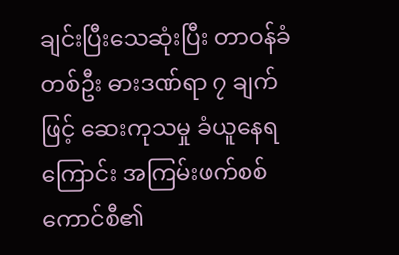ချင်းပြီးသေဆုံးပြီး တာဝန်ခံတစ်ဦး ဓားဒဏ်ရာ ၇ ချက်ဖြင့် ဆေးကုသမှု ခံယူနေရကြောင်း အကြမ်းဖက်စစ်ကောင်စီ၏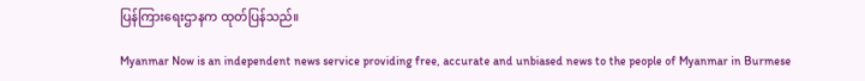ပြန်ကြားရေးဌာနက ထုတ်ပြန်သည်။

Myanmar Now is an independent news service providing free, accurate and unbiased news to the people of Myanmar in Burmese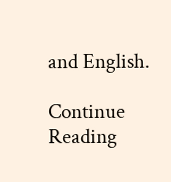and English.

Continue Reading